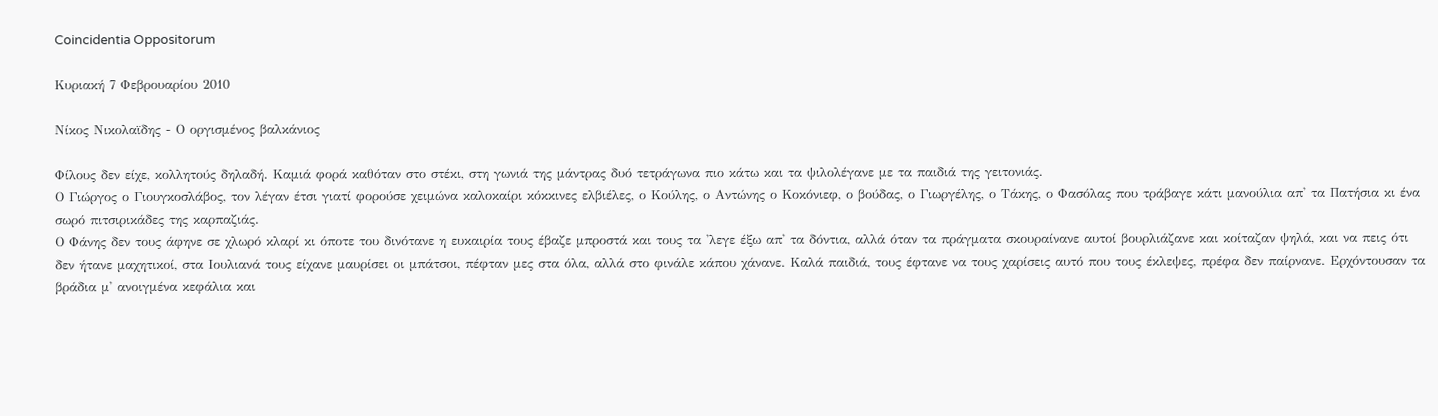Coincidentia Oppositorum

Κυριακή 7 Φεβρουαρίου 2010

Νίκος Νικολαϊδης - Ο οργισμένος βαλκάνιος

Φίλους δεν είχε, κολλητούς δηλαδή. Καμιά φορά καθόταν στο στέκι, στη γωνιά της μάντρας δυό τετράγωνα πιο κάτω και τα ψιλολέγανε με τα παιδιά της γειτονιάς.
Ο Γιώργος ο Γιουγκοσλάβος, τον λέγαν έτσι γιατί φορούσε χειμώνα καλοκαίρι κόκκινες ελβιέλες, ο Κούλης, ο Αντώνης ο Κοκόνιεφ, ο βούδας, ο Γιωργέλης, ο Τάκης, ο Φασόλας που τράβαγε κάτι μανούλια απ' τα Πατήσια κι ένα σωρό πιτσιρικάδες της καρπαζιάς.
Ο Φάνης δεν τους άφηνε σε χλωρό κλαρί κι όποτε του δινότανε η ευκαιρία τους έβαζε μπροστά και τους τα 'λεγε έξω απ' τα δόντια, αλλά όταν τα πράγματα σκουραίνανε αυτοί βουρλιάζανε και κοίταζαν ψηλά, και να πεις ότι δεν ήτανε μαχητικοί, στα Ιουλιανά τους είχανε μαυρίσει οι μπάτσοι, πέφταν μες στα όλα, αλλά στο φινάλε κάπου χάνανε. Καλά παιδιά, τους έφτανε να τους χαρίσεις αυτό που τους έκλεψες, πρέφα δεν παίρνανε. Ερχόντουσαν τα βράδια μ' ανοιγμένα κεφάλια και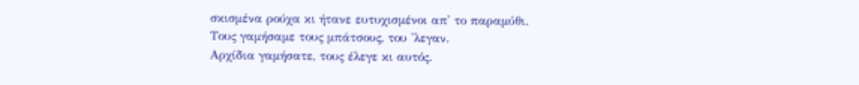σκισμένα ρούχα κι ήτανε ευτυχισμένοι απ' το παραμύθι.
Τους γαμήσαμε τους μπάτσους, του 'λεγαν.
Αρχίδια γαμήσατε, τους έλεγε κι αυτός.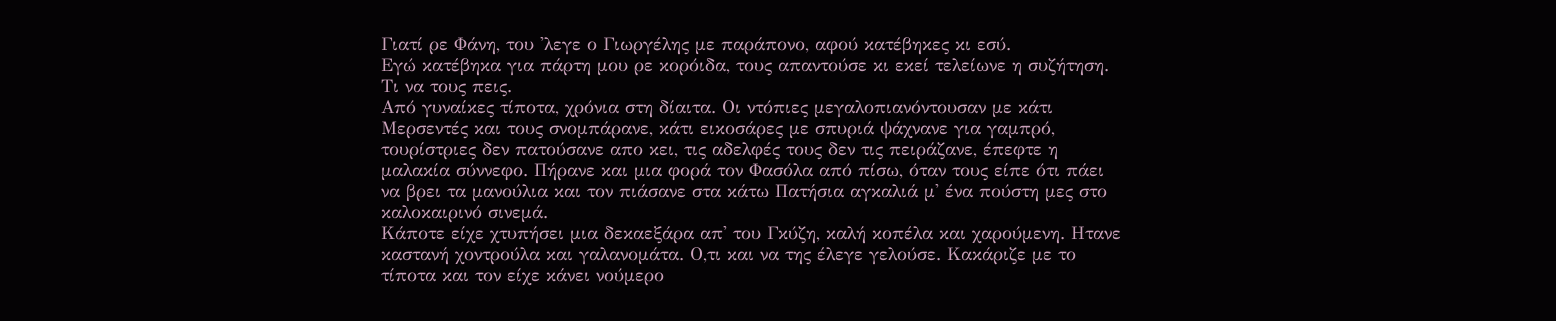Γιατί ρε Φάνη, του 'λεγε ο Γιωργέλης με παράπονο, αφού κατέβηκες κι εσύ.
Εγώ κατέβηκα για πάρτη μου ρε κορόιδα, τους απαντούσε κι εκεί τελείωνε η συζήτηση. Τι να τους πεις.
Από γυναίκες τίποτα, χρόνια στη δίαιτα. Οι ντόπιες μεγαλοπιανόντουσαν με κάτι Μερσεντές και τους σνομπάρανε, κάτι εικοσάρες με σπυριά ψάχνανε για γαμπρό, τουρίστριες δεν πατούσανε απο κει, τις αδελφές τους δεν τις πειράζανε, έπεφτε η μαλακία σύννεφο. Πήρανε και μια φορά τον Φασόλα από πίσω, όταν τους είπε ότι πάει να βρει τα μανούλια και τον πιάσανε στα κάτω Πατήσια αγκαλιά μ' ένα πούστη μες στο καλοκαιρινό σινεμά.
Κάποτε είχε χτυπήσει μια δεκαεξάρα απ' του Γκύζη, καλή κοπέλα και χαρούμενη. Ητανε καστανή χοντρούλα και γαλανομάτα. Ο,τι και να της έλεγε γελούσε. Κακάριζε με το τίποτα και τον είχε κάνει νούμερο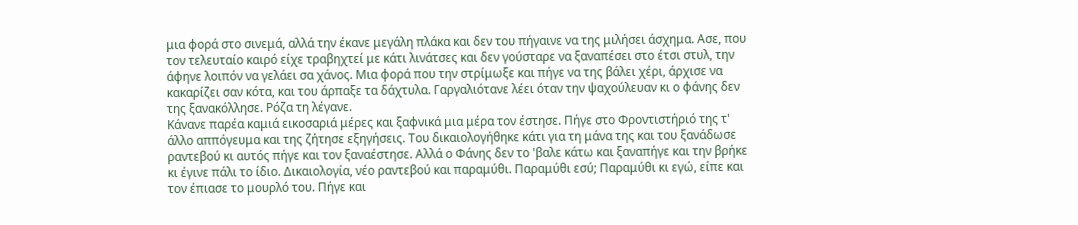μια φορά στο σινεμά, αλλά την έκανε μεγάλη πλάκα και δεν του πήγαινε να της μιλήσει άσχημα. Ασε, που τον τελευταίο καιρό είχε τραβηχτεί με κάτι λινάτσες και δεν γούσταρε να ξαναπέσει στο έτσι στυλ, την άφηνε λοιπόν να γελάει σα χάνος. Μια φορά που την στρίμωξε και πήγε να της βάλει χέρι, άρχισε να κακαρίζει σαν κότα, και του άρπαξε τα δάχτυλα. Γαργαλιότανε λέει όταν την ψαχούλευαν κι ο φάνης δεν της ξανακόλλησε. Ρόζα τη λέγανε.
Κάνανε παρέα καμιά εικοσαριά μέρες και ξαφνικά μια μέρα τον έστησε. Πήγε στο Φροντιστήριό της τ' άλλο αππόγευμα και της ζήτησε εξηγήσεις. Του δικαιολογήθηκε κάτι για τη μάνα της και του ξανάδωσε ραντεβού κι αυτός πήγε και τον ξαναέστησε. Αλλά ο Φάνης δεν το 'βαλε κάτω και ξαναπήγε και την βρήκε κι έγινε πάλι το ίδιο. Δικαιολογία, νέο ραντεβού και παραμύθι. Παραμύθι εσύ; Παραμύθι κι εγώ, είπε και τον έπιασε το μουρλό του. Πήγε και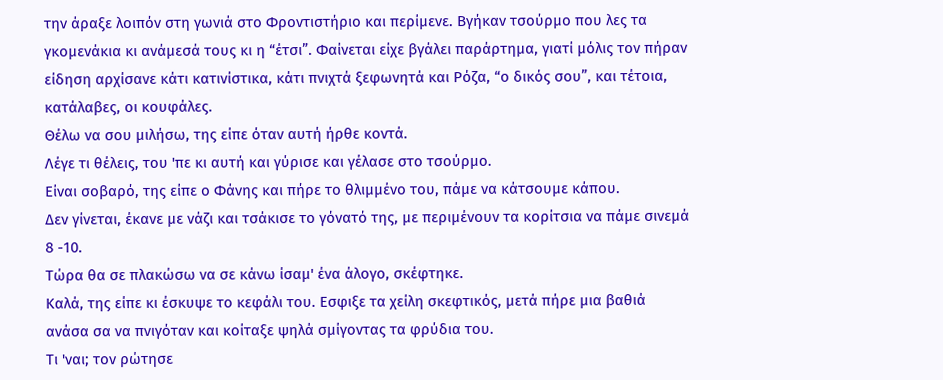την άραξε λοιπόν στη γωνιά στο Φροντιστήριο και περίμενε. Βγήκαν τσούρμο που λες τα γκομενάκια κι ανάμεσά τους κι η “έτσι”. Φαίνεται είχε βγάλει παράρτημα, γιατί μόλις τον πήραν είδηση αρχίσανε κάτι κατινίστικα, κάτι πνιχτά ξεφωνητά και Ρόζα, “ο δικός σου”, και τέτοια, κατάλαβες, οι κουφάλες.
Θέλω να σου μιλήσω, της είπε όταν αυτή ήρθε κοντά.
Λέγε τι θέλεις, του 'πε κι αυτή και γύρισε και γέλασε στο τσούρμο.
Είναι σοβαρό, της είπε ο Φάνης και πήρε το θλιμμένο του, πάμε να κάτσουμε κάπου.
Δεν γίνεται, έκανε με νάζι και τσάκισε το γόνατό της, με περιμένουν τα κορίτσια να πάμε σινεμά 8 -10.
Τώρα θα σε πλακώσω να σε κάνω ίσαμ' ένα άλογο, σκέφτηκε.
Καλά, της είπε κι έσκυψε το κεφάλι του. Εσφιξε τα χείλη σκεφτικός, μετά πήρε μια βαθιά ανάσα σα να πνιγόταν και κοίταξε ψηλά σμίγοντας τα φρύδια του.
Τι 'ναι; τον ρώτησε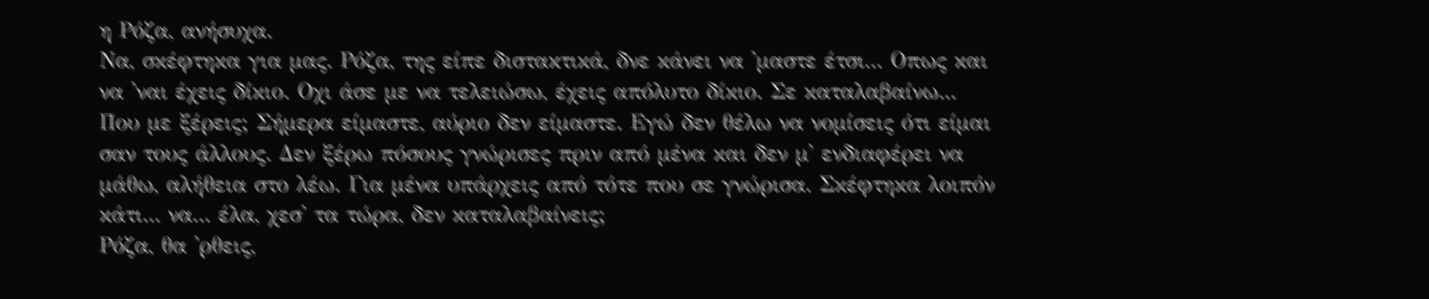η Ρόζα, ανήσυχα.
Να, σκέφτηκα για μας. Ρόζα, της είπε διστακτικά, δνε κάνει να 'μαστε έτσι... Οπως και να 'ναι έχεις δίκιο. Οχι άσε με να τελειώσω, έχεις απόλυτο δίκιο. Σε καταλαβαίνω... Που με ξέρεις; Σήμερα είμαστε, αύριο δεν είμαστε. Εγώ δεν θέλω να νομίσεις ότι είμαι σαν τους άλλους. Δεν ξέρω πόσους γνώρισες πριν από μένα και δεν μ' ενδιαφέρει να μάθω, αλήθεια στο λέω. Για μένα υπάρχεις από τότε που σε γνώρισα. Σκέφτηκα λοιπόν κάτι... να... έλα, χεσ' τα τώρα, δεν καταλαβαίνεις;
Ρόζα, θα 'ρθεις,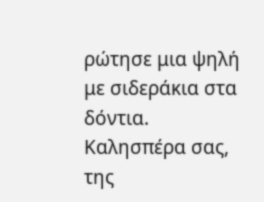ρώτησε μια ψηλή με σιδεράκια στα δόντια.
Καλησπέρα σας, της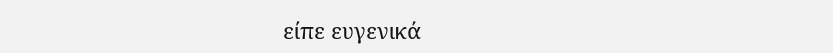είπε ευγενικά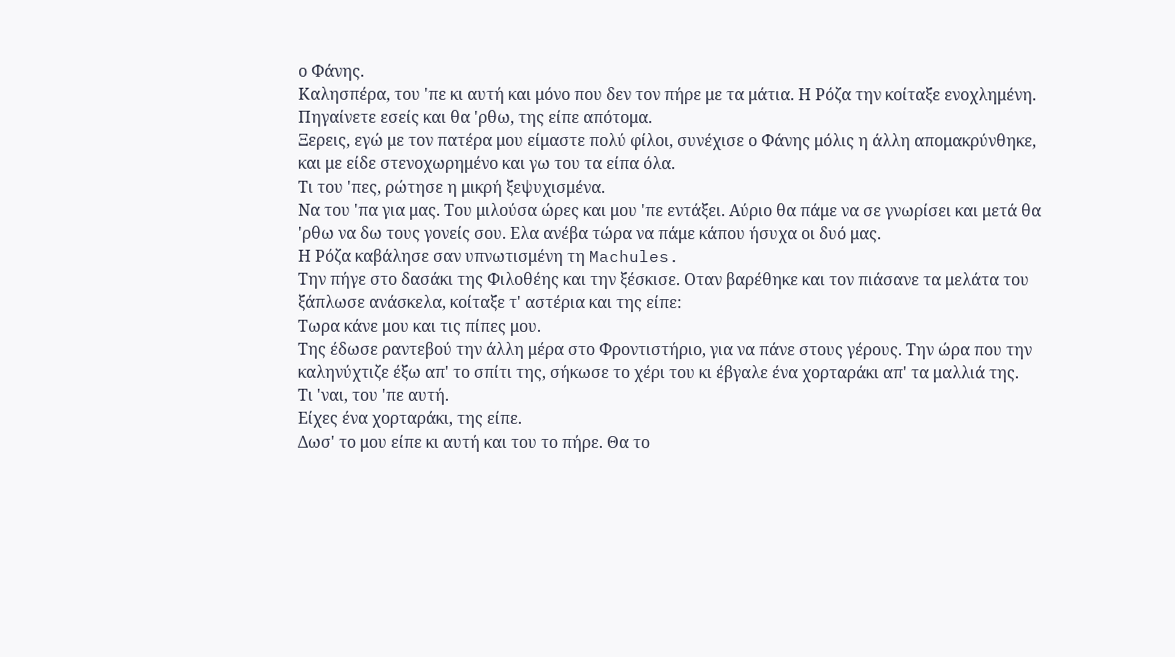ο Φάνης.
Καλησπέρα, του 'πε κι αυτή και μόνο που δεν τον πήρε με τα μάτια. Η Ρόζα την κοίταξε ενοχλημένη.
Πηγαίνετε εσείς και θα 'ρθω, της είπε απότομα.
Ξερεις, εγώ με τον πατέρα μου είμαστε πολύ φίλοι, συνέχισε ο Φάνης μόλις η άλλη απομακρύνθηκε, και με είδε στενοχωρημένο και γω του τα είπα όλα.
Τι του 'πες, ρώτησε η μικρή ξεψυχισμένα.
Να του 'πα για μας. Του μιλούσα ώρες και μου 'πε εντάξει. Αύριο θα πάμε να σε γνωρίσει και μετά θα 'ρθω να δω τους γονείς σου. Ελα ανέβα τώρα να πάμε κάπου ήσυχα οι δυό μας.
Η Ρόζα καβάλησε σαν υπνωτισμένη τη Machules.
Την πήγε στο δασάκι της Φιλοθέης και την ξέσκισε. Οταν βαρέθηκε και τον πιάσανε τα μελάτα του ξάπλωσε ανάσκελα, κοίταξε τ' αστέρια και της είπε:
Τωρα κάνε μου και τις πίπες μου.
Της έδωσε ραντεβού την άλλη μέρα στο Φροντιστήριο, για να πάνε στους γέρους. Την ώρα που την καληνύχτιζε έξω απ' το σπίτι της, σήκωσε το χέρι του κι έβγαλε ένα χορταράκι απ' τα μαλλιά της.
Τι 'ναι, του 'πε αυτή.
Είχες ένα χορταράκι, της είπε.
Δωσ' το μου είπε κι αυτή και του το πήρε. Θα το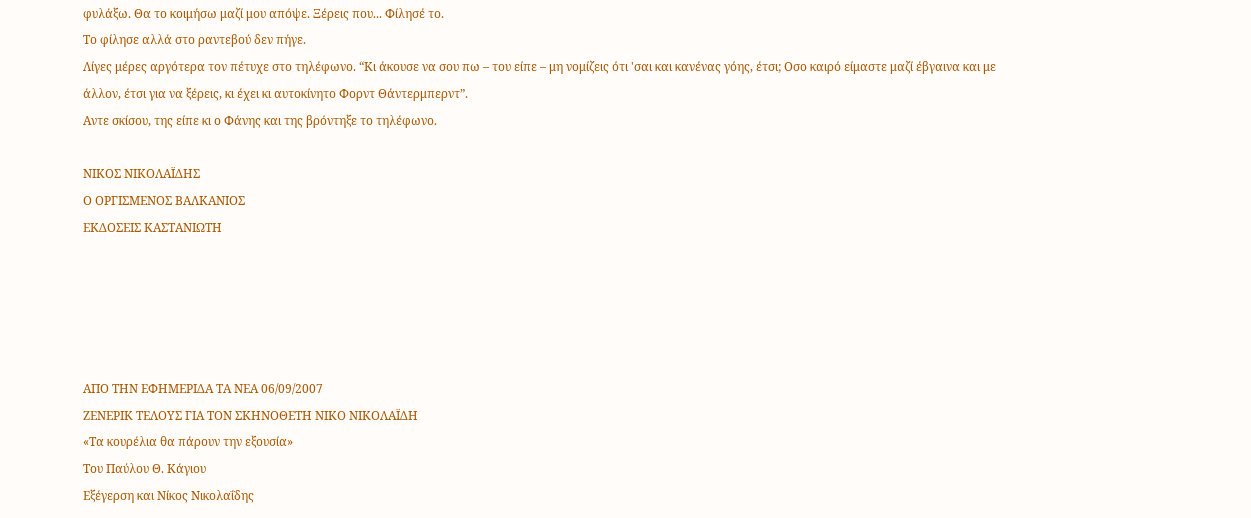φυλάξω. Θα το κοιμήσω μαζί μου απόψε. Ξέρεις που... Φίλησέ το.
Το φίλησε αλλά στο ραντεβού δεν πήγε.
Λίγες μέρες αργότερα τον πέτυχε στο τηλέφωνο. “Κι άκουσε να σου πω – του είπε – μη νομίζεις ότι 'σαι και κανένας γόης, έτσι; Οσο καιρό είμαστε μαζί έβγαινα και με άλλον, έτσι για να ξέρεις, κι έχει κι αυτοκίνητο Φορντ Θάντερμπερντ”.
Αντε σκίσου, της είπε κι ο Φάνης και της βρόντηξε το τηλέφωνο.

ΝΙΚΟΣ ΝΙΚΟΛΑΪΔΗΣ
Ο ΟΡΓΙΣΜΕΝΟΣ ΒΑΛΚΑΝΙΟΣ
ΕΚΔΟΣΕΙΣ ΚΑΣΤΑΝΙΩΤΗ





ΑΠΟ ΤΗΝ ΕΦΗΜΕΡΙΔΑ ΤΑ ΝΕΑ 06/09/2007
ΖΕΝΕΡΙΚ ΤΕΛΟΥΣ ΓΙΑ ΤΟΝ ΣΚΗΝΟΘΕΤΗ ΝΙΚΟ ΝΙΚΟΛΑΪΔΗ
«Τα κουρέλια θα πάρουν την εξουσία»
Του Παύλου Θ. Κάγιου
Εξέγερση και Νίκος Νικολαΐδης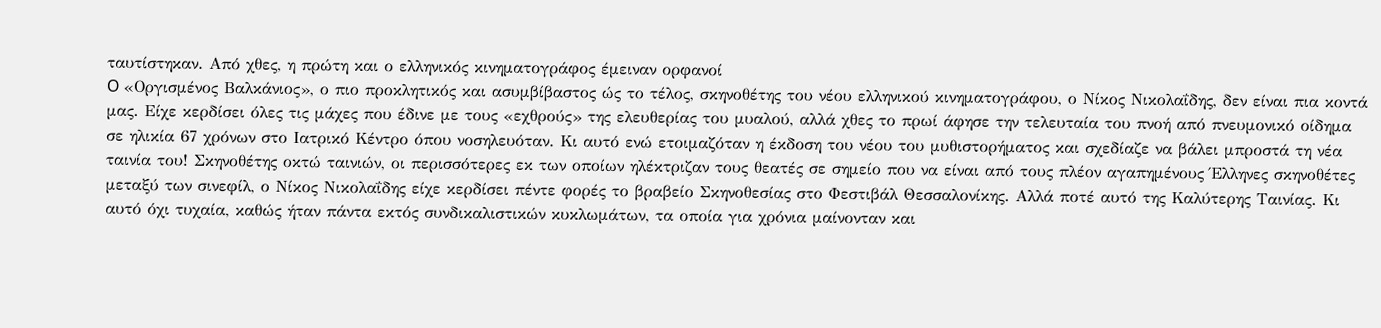ταυτίστηκαν. Από χθες, η πρώτη και ο ελληνικός κινηματογράφος έμειναν ορφανοί
O «Οργισμένος Βαλκάνιος», ο πιο προκλητικός και ασυμβίβαστος ώς το τέλος, σκηνοθέτης του νέου ελληνικού κινηματογράφου, ο Νίκος Νικολαΐδης, δεν είναι πια κοντά μας. Είχε κερδίσει όλες τις μάχες που έδινε με τους «εχθρούς» της ελευθερίας του μυαλού, αλλά χθες το πρωί άφησε την τελευταία του πνοή από πνευμονικό οίδημα σε ηλικία 67 χρόνων στο Ιατρικό Κέντρο όπου νοσηλευόταν. Κι αυτό ενώ ετοιμαζόταν η έκδοση του νέου του μυθιστορήματος και σχεδίαζε να βάλει μπροστά τη νέα ταινία του! Σκηνοθέτης οκτώ ταινιών, οι περισσότερες εκ των οποίων ηλέκτριζαν τους θεατές σε σημείο που να είναι από τους πλέον αγαπημένους Έλληνες σκηνοθέτες μεταξύ των σινεφίλ, ο Νίκος Νικολαΐδης είχε κερδίσει πέντε φορές το βραβείο Σκηνοθεσίας στο Φεστιβάλ Θεσσαλονίκης. Αλλά ποτέ αυτό της Καλύτερης Ταινίας. Κι αυτό όχι τυχαία, καθώς ήταν πάντα εκτός συνδικαλιστικών κυκλωμάτων, τα οποία για χρόνια μαίνονταν και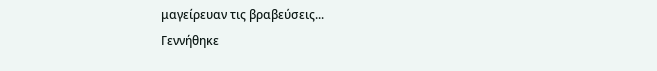μαγείρευαν τις βραβεύσεις...
Γεννήθηκε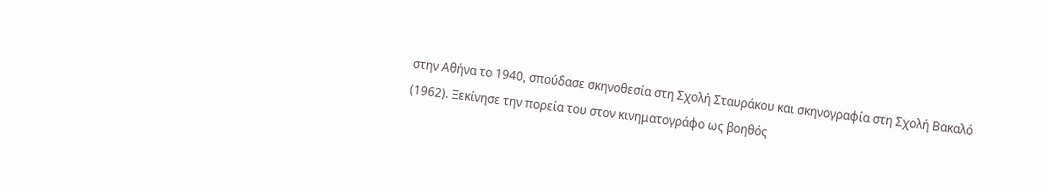στην Αθήνα το 1940, σπούδασε σκηνοθεσία στη Σχολή Σταυράκου και σκηνογραφία στη Σχολή Βακαλό (1962). Ξεκίνησε την πορεία του στον κινηματογράφο ως βοηθός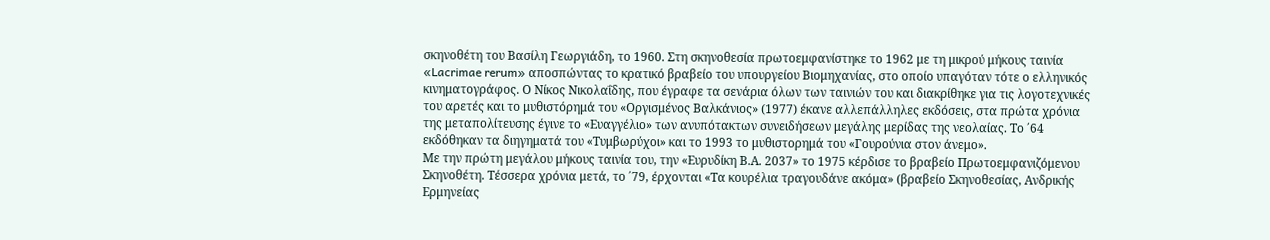σκηνοθέτη του Βασίλη Γεωργιάδη, το 1960. Στη σκηνοθεσία πρωτοεμφανίστηκε το 1962 με τη μικρού μήκους ταινία «Lacrimae rerum» αποσπώντας το κρατικό βραβείο του υπουργείου Βιομηχανίας, στο οποίο υπαγόταν τότε ο ελληνικός κινηματογράφος. Ο Νίκος Νικολαΐδης, που έγραφε τα σενάρια όλων των ταινιών του και διακρίθηκε για τις λογοτεχνικές του αρετές και το μυθιστόρημά του «Οργισμένος Βαλκάνιος» (1977) έκανε αλλεπάλληλες εκδόσεις, στα πρώτα χρόνια της μεταπολίτευσης έγινε το «Ευαγγέλιο» των ανυπότακτων συνειδήσεων μεγάλης μερίδας της νεολαίας. Το ΄64 εκδόθηκαν τα διηγηματά του «Τυμβωρύχοι» και το 1993 το μυθιστορημά του «Γουρούνια στον άνεμο».
Με την πρώτη μεγάλου μήκους ταινία του, την «Ευρυδίκη Β.Α. 2037» το 1975 κέρδισε το βραβείο Πρωτοεμφανιζόμενου Σκηνοθέτη. Τέσσερα χρόνια μετά, το ΄79, έρχονται «Τα κουρέλια τραγουδάνε ακόμα» (βραβείο Σκηνοθεσίας, Ανδρικής Ερμηνείας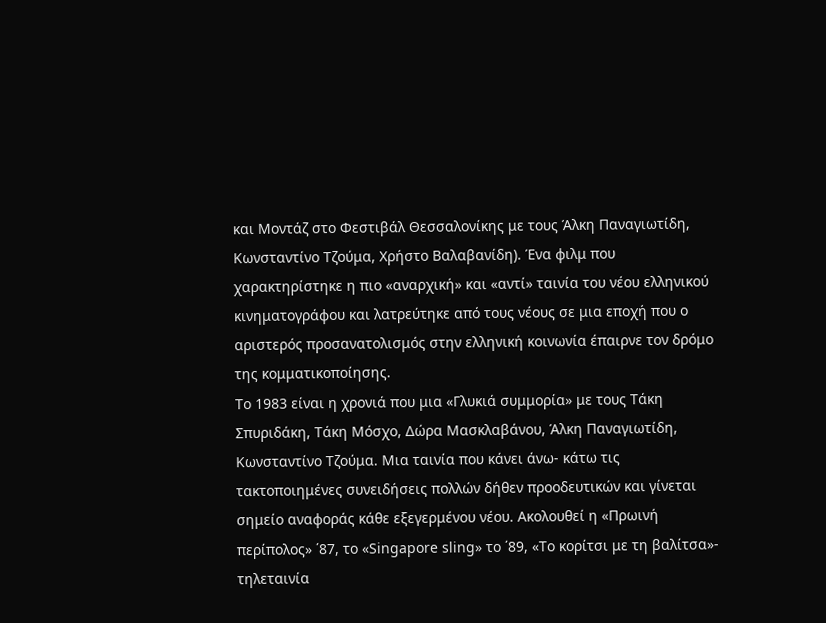και Μοντάζ στο Φεστιβάλ Θεσσαλονίκης με τους Άλκη Παναγιωτίδη, Κωνσταντίνο Τζούμα, Χρήστο Βαλαβανίδη). Ένα φιλμ που χαρακτηρίστηκε η πιο «αναρχική» και «αντί» ταινία του νέου ελληνικού κινηματογράφου και λατρεύτηκε από τους νέους σε μια εποχή που ο αριστερός προσανατολισμός στην ελληνική κοινωνία έπαιρνε τον δρόμο της κομματικοποίησης.
Το 1983 είναι η χρονιά που μια «Γλυκιά συμμορία» με τους Τάκη Σπυριδάκη, Τάκη Μόσχο, Δώρα Μασκλαβάνου, Άλκη Παναγιωτίδη, Κωνσταντίνο Τζούμα. Μια ταινία που κάνει άνω- κάτω τις τακτοποιημένες συνειδήσεις πολλών δήθεν προοδευτικών και γίνεται σημείο αναφοράς κάθε εξεγερμένου νέου. Ακολουθεί η «Πρωινή περίπολος» ΄87, το «Singapore sling» το ΄89, «Το κορίτσι με τη βαλίτσα»- τηλεταινία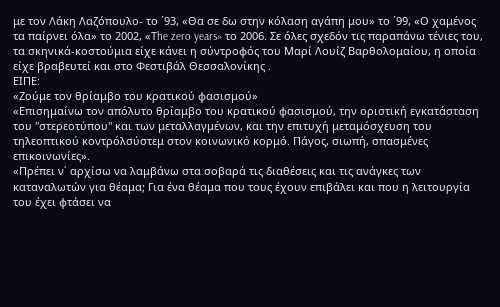με τον Λάκη Λαζόπουλο- το ΄93, «Θα σε δω στην κόλαση αγάπη μου» το ΄99, «Ο χαμένος τα παίρνει όλα» το 2002, «Τhe zero years» το 2006. Σε όλες σχεδόν τις παραπάνω τένιες του, τα σκηνικά-κοστούμια είχε κάνει η σύντροφός του Μαρί Λουίζ Βαρθολομαίου, η οποία είχε βραβευτεί και στο Φεστιβάλ Θεσσαλονίκης .
ΕΙΠΕ:
«Ζούμε τον θρίαμβο του κρατικού φασισμού»
«Επισημαίνω τον απόλυτο θρίαμβο του κρατικού φασισμού, την οριστική εγκατάσταση του "στερεοτύπου" και των μεταλλαγμένων, και την επιτυχή μεταμόσχευση του τηλεοπτικού κοντρόλσύστεμ στον κοινωνικό κορμό. Πάγος, σιωπή, σπασμένες επικοινωνίες».
«Πρέπει ν΄ αρχίσω να λαμβάνω στα σοβαρά τις διαθέσεις και τις ανάγκες των καταναλωτών για θέαμα; Για ένα θέαμα που τους έχουν επιβάλει και που η λειτουργία του έχει φτάσει να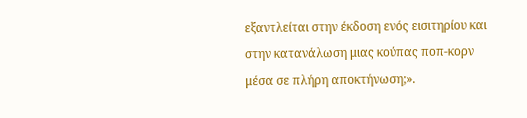εξαντλείται στην έκδοση ενός εισιτηρίου και στην κατανάλωση μιας κούπας ποπ-κορν μέσα σε πλήρη αποκτήνωση;».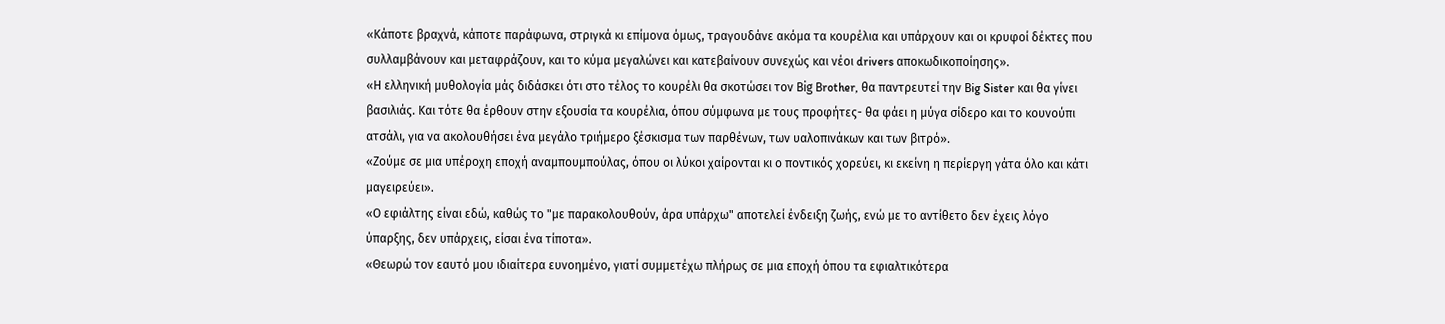«Κάποτε βραχνά, κάποτε παράφωνα, στριγκά κι επίμονα όμως, τραγουδάνε ακόμα τα κουρέλια και υπάρχουν και οι κρυφοί δέκτες που συλλαμβάνουν και μεταφράζουν, και το κύμα μεγαλώνει και κατεβαίνουν συνεχώς και νέοι drivers αποκωδικοποίησης».
«Η ελληνική μυθολογία μάς διδάσκει ότι στο τέλος το κουρέλι θα σκοτώσει τον Βig Βrother, θα παντρευτεί την Βig Sister και θα γίνει βασιλιάς. Και τότε θα έρθουν στην εξουσία τα κουρέλια, όπου σύμφωνα με τους προφήτες- θα φάει η μύγα σίδερο και το κουνούπι ατσάλι, για να ακολουθήσει ένα μεγάλο τριήμερο ξέσκισμα των παρθένων, των υαλοπινάκων και των βιτρό».
«Ζούμε σε μια υπέροχη εποχή αναμπουμπούλας, όπου οι λύκοι χαίρονται κι ο ποντικός χορεύει, κι εκείνη η περίεργη γάτα όλο και κάτι μαγειρεύει».
«Ο εφιάλτης είναι εδώ, καθώς το "με παρακολουθούν, άρα υπάρχω" αποτελεί ένδειξη ζωής, ενώ με το αντίθετο δεν έχεις λόγο ύπαρξης, δεν υπάρχεις, είσαι ένα τίποτα».
«Θεωρώ τον εαυτό μου ιδιαίτερα ευνοημένο, γιατί συμμετέχω πλήρως σε μια εποχή όπου τα εφιαλτικότερα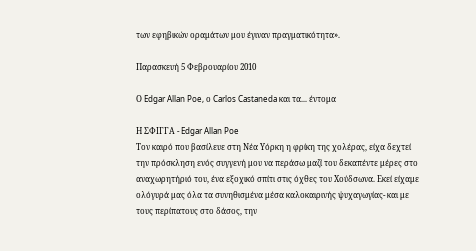των εφηβικών οραμάτων μου έγιναν πραγματικότητα».

Παρασκευή 5 Φεβρουαρίου 2010

Ο Edgar Allan Poe, ο Carlos Castaneda και τα... έντομα

Η ΣΦΙΓΓΑ - Edgar Allan Poe
Τον καιρό που βασίλευε στη Νέα Υόρκη η φρίκη της χολέρας, είχα δεχτεί την πρόσκληση ενός συγγενή μου να περάσω μαζί του δεκαπέντε μέρες στο αναχωρητήριό του, ένα εξοχικό σπίτι στις όχθες του Χούδσωνα. Εκεί είχαμε ολόγυρά μας όλα τα συνηθισμένα μέσα καλοκαιρινής ψυχαγωγίας- και με τους περίπατους στο δάσος, την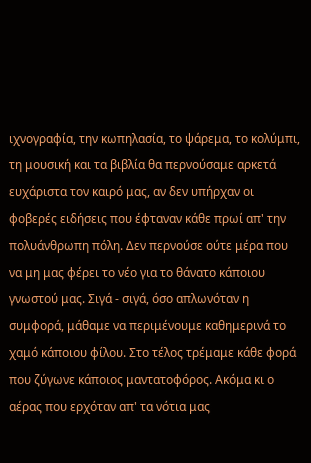ιχνογραφία, την κωπηλασία, το ψάρεμα, το κολύμπι, τη μουσική και τα βιβλία θα περνούσαμε αρκετά ευχάριστα τον καιρό μας, αν δεν υπήρχαν οι φοβερές ειδήσεις που έφταναν κάθε πρωί απ' την πολυάνθρωπη πόλη. Δεν περνούσε ούτε μέρα που να μη μας φέρει το νέο για το θάνατο κάποιου γνωστού μας. Σιγά - σιγά, όσο απλωνόταν η συμφορά, μάθαμε να περιμένουμε καθημερινά το χαμό κάποιου φίλου. Στο τέλος τρέμαμε κάθε φορά που ζύγωνε κάποιος μαντατοφόρος. Ακόμα κι ο αέρας που ερχόταν απ' τα νότια μας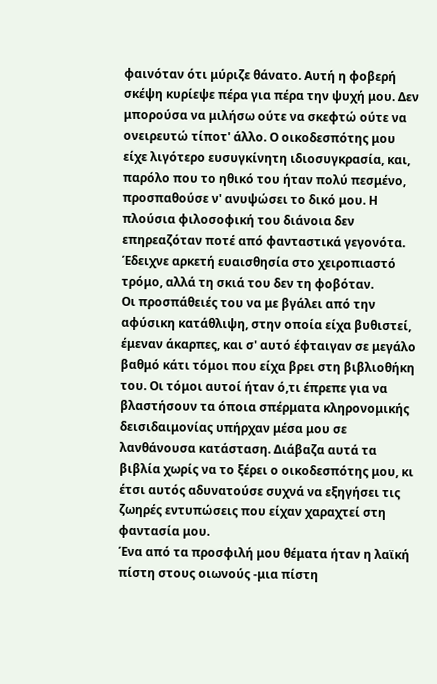φαινόταν ότι μύριζε θάνατο. Αυτή η φοβερή σκέψη κυρίεψε πέρα για πέρα την ψυχή μου. Δεν μπορούσα να μιλήσω ούτε να σκεφτώ ούτε να ονειρευτώ τίποτ' άλλο. Ο οικοδεσπότης μου είχε λιγότερο ευσυγκίνητη ιδιοσυγκρασία, και, παρόλο που το ηθικό του ήταν πολύ πεσμένο, προσπαθούσε ν' ανυψώσει το δικό μου. Η πλούσια φιλοσοφική του διάνοια δεν επηρεαζόταν ποτέ από φανταστικά γεγονότα. Έδειχνε αρκετή ευαισθησία στο χειροπιαστό τρόμο, αλλά τη σκιά του δεν τη φοβόταν.
Οι προσπάθειές του να με βγάλει από την αφύσικη κατάθλιψη, στην οποία είχα βυθιστεί, έμεναν άκαρπες, και σ' αυτό έφταιγαν σε μεγάλο βαθμό κάτι τόμοι που είχα βρει στη βιβλιοθήκη του. Οι τόμοι αυτοί ήταν ό,τι έπρεπε για να βλαστήσουν τα όποια σπέρματα κληρονομικής δεισιδαιμονίας υπήρχαν μέσα μου σε λανθάνουσα κατάσταση. Διάβαζα αυτά τα βιβλία χωρίς να το ξέρει ο οικοδεσπότης μου, κι έτσι αυτός αδυνατούσε συχνά να εξηγήσει τις ζωηρές εντυπώσεις που είχαν χαραχτεί στη φαντασία μου.
Ένα από τα προσφιλή μου θέματα ήταν η λαϊκή πίστη στους οιωνούς -μια πίστη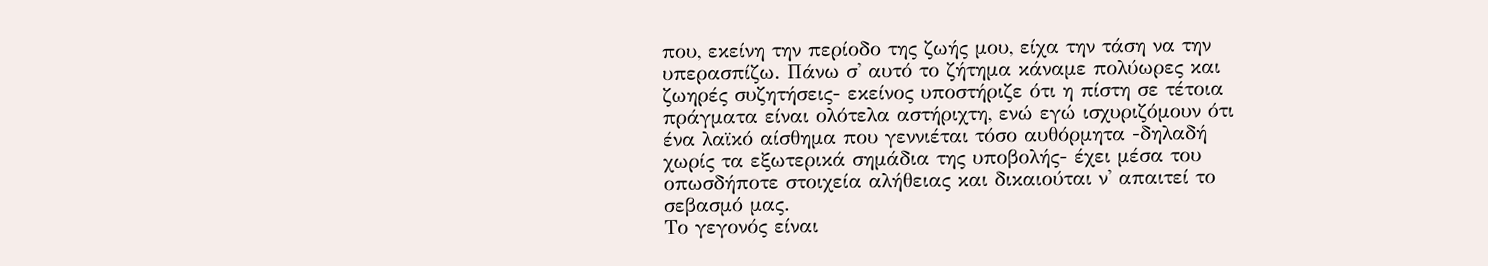που, εκείνη την περίοδο της ζωής μου, είχα την τάση να την υπερασπίζω. Πάνω σ' αυτό το ζήτημα κάναμε πολύωρες και ζωηρές συζητήσεις- εκείνος υποστήριζε ότι η πίστη σε τέτοια πράγματα είναι ολότελα αστήριχτη, ενώ εγώ ισχυριζόμουν ότι ένα λαϊκό αίσθημα που γεννιέται τόσο αυθόρμητα -δηλαδή χωρίς τα εξωτερικά σημάδια της υποβολής- έχει μέσα του οπωσδήποτε στοιχεία αλήθειας και δικαιούται ν' απαιτεί το σεβασμό μας.
Το γεγονός είναι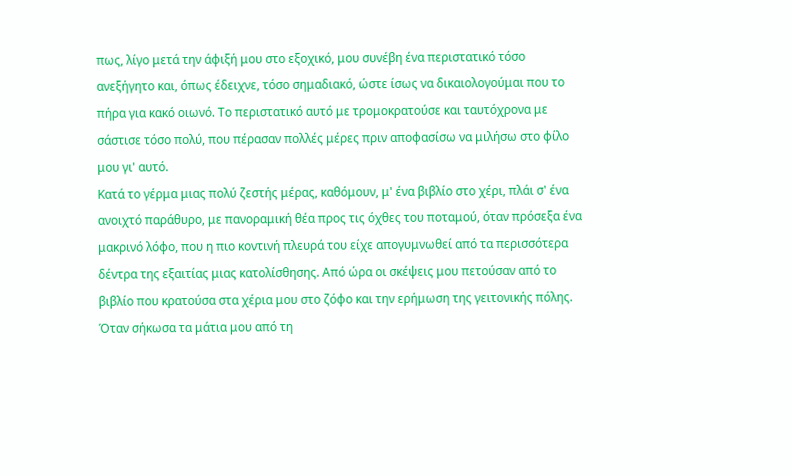πως, λίγο μετά την άφιξή μου στο εξοχικό, μου συνέβη ένα περιστατικό τόσο ανεξήγητο και, όπως έδειχνε, τόσο σημαδιακό, ώστε ίσως να δικαιολογούμαι που το πήρα για κακό οιωνό. Το περιστατικό αυτό με τρομοκρατούσε και ταυτόχρονα με σάστισε τόσο πολύ, που πέρασαν πολλές μέρες πριν αποφασίσω να μιλήσω στο φίλο μου γι' αυτό.
Κατά το γέρμα μιας πολύ ζεστής μέρας, καθόμουν, μ' ένα βιβλίο στο χέρι, πλάι σ' ένα ανοιχτό παράθυρο, με πανοραμική θέα προς τις όχθες του ποταμού, όταν πρόσεξα ένα μακρινό λόφο, που η πιο κοντινή πλευρά του είχε απογυμνωθεί από τα περισσότερα δέντρα της εξαιτίας μιας κατολίσθησης. Από ώρα οι σκέψεις μου πετούσαν από το βιβλίο που κρατούσα στα χέρια μου στο ζόφο και την ερήμωση της γειτονικής πόλης. Όταν σήκωσα τα μάτια μου από τη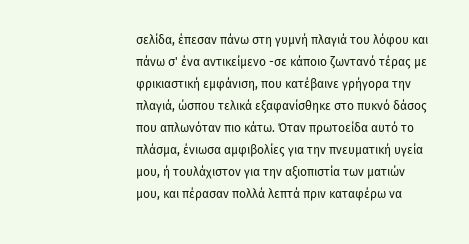σελίδα, έπεσαν πάνω στη γυμνή πλαγιά του λόφου και πάνω σ' ένα αντικείμενο -σε κάποιο ζωντανό τέρας με φρικιαστική εμφάνιση, που κατέβαινε γρήγορα την πλαγιά, ώσπου τελικά εξαφανίσθηκε στο πυκνό δάσος που απλωνόταν πιο κάτω. Όταν πρωτοείδα αυτό το πλάσμα, ένιωσα αμφιβολίες για την πνευματική υγεία μου, ή τουλάχιστον για την αξιοπιστία των ματιών μου, και πέρασαν πολλά λεπτά πριν καταφέρω να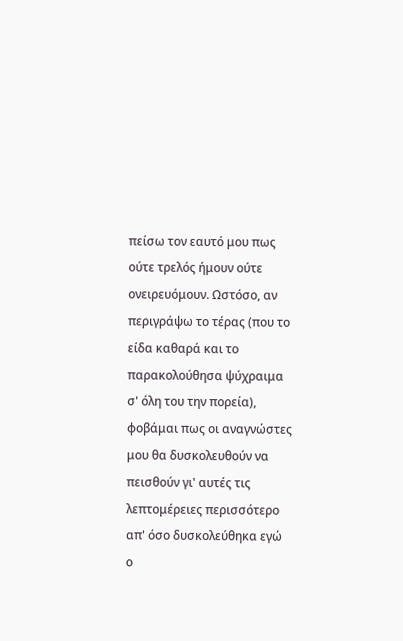πείσω τον εαυτό μου πως ούτε τρελός ήμουν ούτε ονειρευόμουν. Ωστόσο, αν περιγράψω το τέρας (που το είδα καθαρά και το παρακολούθησα ψύχραιμα σ' όλη του την πορεία), φοβάμαι πως οι αναγνώστες μου θα δυσκολευθούν να πεισθούν γι' αυτές τις λεπτομέρειες περισσότερο απ' όσο δυσκολεύθηκα εγώ ο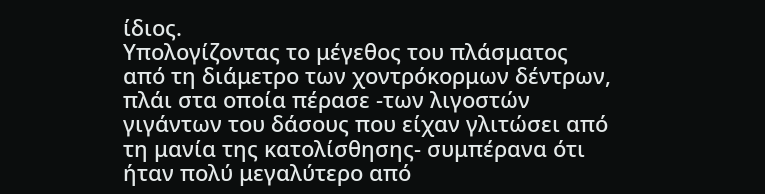ίδιος.
Υπολογίζοντας το μέγεθος του πλάσματος από τη διάμετρο των χοντρόκορμων δέντρων, πλάι στα οποία πέρασε -των λιγοστών γιγάντων του δάσους που είχαν γλιτώσει από τη μανία της κατολίσθησης- συμπέρανα ότι ήταν πολύ μεγαλύτερο από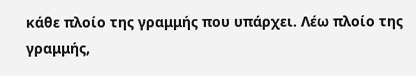κάθε πλοίο της γραμμής που υπάρχει. Λέω πλοίο της γραμμής,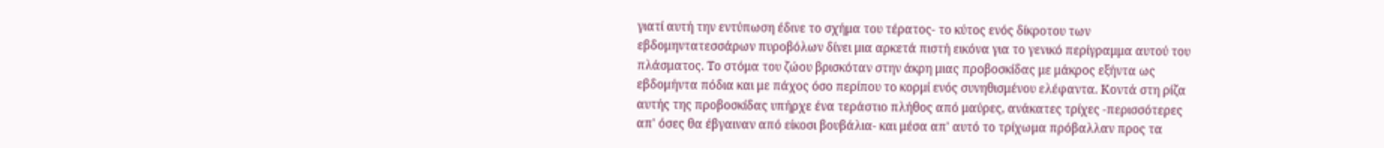γιατί αυτή την εντύπωση έδινε το σχήμα του τέρατος- το κύτος ενός δίκροτου των εβδομηντατεσσάρων πυροβόλων δίνει μια αρκετά πιστή εικόνα για το γενικό περίγραμμα αυτού του πλάσματος. Το στόμα του ζώου βρισκόταν στην άκρη μιας προβοσκίδας με μάκρος εξήντα ως εβδομήντα πόδια και με πάχος όσο περίπου το κορμί ενός συνηθισμένου ελέφαντα. Κοντά στη ρίζα αυτής της προβοσκίδας υπήρχε ένα τεράστιο πλήθος από μαύρες, ανάκατες τρίχες -περισσότερες απ' όσες θα έβγαιναν από είκοσι βουβάλια- και μέσα απ' αυτό το τρίχωμα πρόβαλλαν προς τα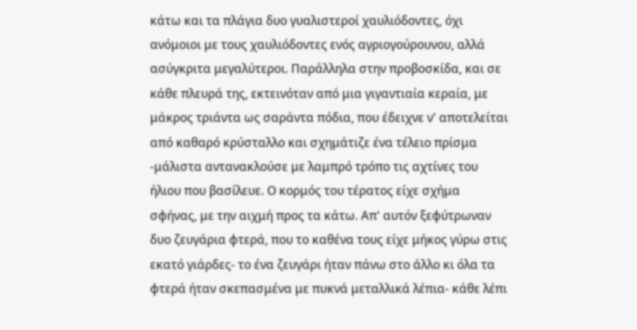κάτω και τα πλάγια δυο γυαλιστεροί χαυλιόδοντες, όχι ανόμοιοι με τους χαυλιόδοντες ενός αγριογούρουνου, αλλά ασύγκριτα μεγαλύτεροι. Παράλληλα στην προβοσκίδα, και σε κάθε πλευρά της, εκτεινόταν από μια γιγαντιαία κεραία, με μάκρος τριάντα ως σαράντα πόδια, που έδειχνε ν' αποτελείται από καθαρό κρύσταλλο και σχημάτιζε ένα τέλειο πρίσμα -μάλιστα αντανακλούσε με λαμπρό τρόπο τις αχτίνες του ήλιου που βασίλευε. Ο κορμός του τέρατος είχε σχήμα σφήνας, με την αιχμή προς τα κάτω. Απ' αυτόν ξεφύτρωναν δυο ζευγάρια φτερά, που το καθένα τους είχε μήκος γύρω στις εκατό γιάρδες- το ένα ζευγάρι ήταν πάνω στο άλλο κι όλα τα φτερά ήταν σκεπασμένα με πυκνά μεταλλικά λέπια- κάθε λέπι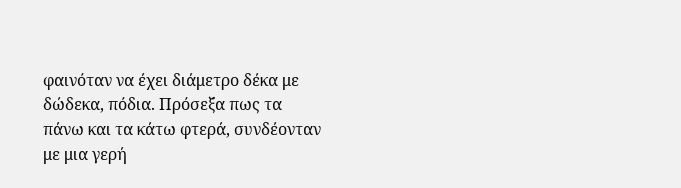φαινόταν να έχει διάμετρο δέκα με δώδεκα, πόδια. Πρόσεξα πως τα πάνω και τα κάτω φτερά, συνδέονταν με μια γερή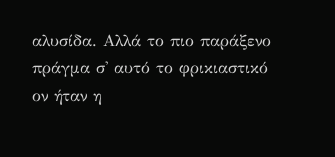αλυσίδα. Αλλά το πιο παράξενο πράγμα σ' αυτό το φρικιαστικό ον ήταν η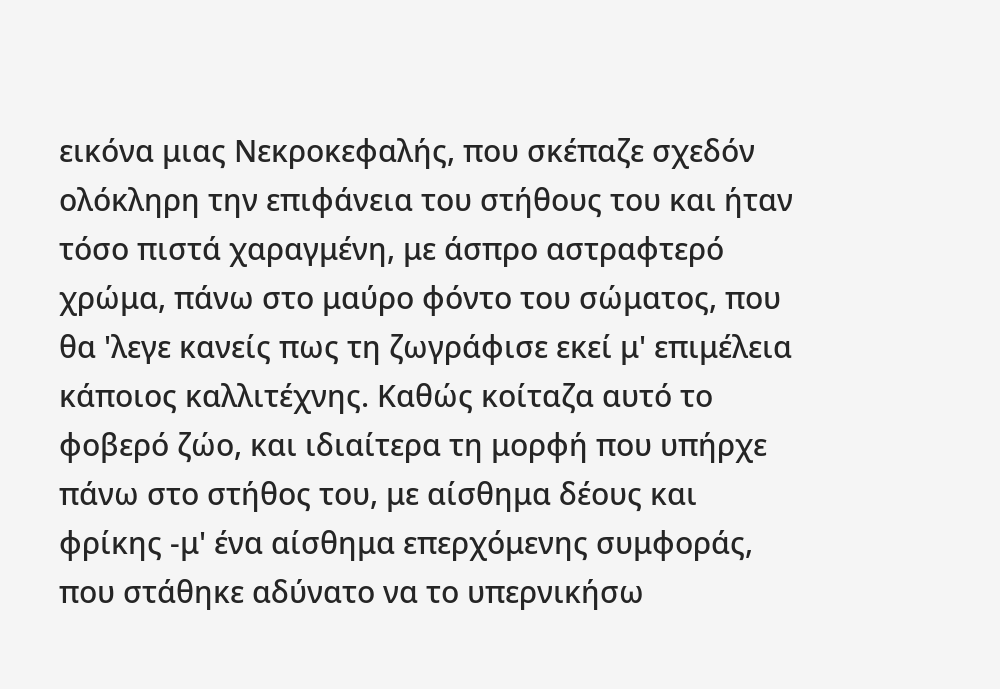εικόνα μιας Νεκροκεφαλής, που σκέπαζε σχεδόν ολόκληρη την επιφάνεια του στήθους του και ήταν τόσο πιστά χαραγμένη, με άσπρο αστραφτερό χρώμα, πάνω στο μαύρο φόντο του σώματος, που θα 'λεγε κανείς πως τη ζωγράφισε εκεί μ' επιμέλεια κάποιος καλλιτέχνης. Καθώς κοίταζα αυτό το φοβερό ζώο, και ιδιαίτερα τη μορφή που υπήρχε πάνω στο στήθος του, με αίσθημα δέους και φρίκης -μ' ένα αίσθημα επερχόμενης συμφοράς, που στάθηκε αδύνατο να το υπερνικήσω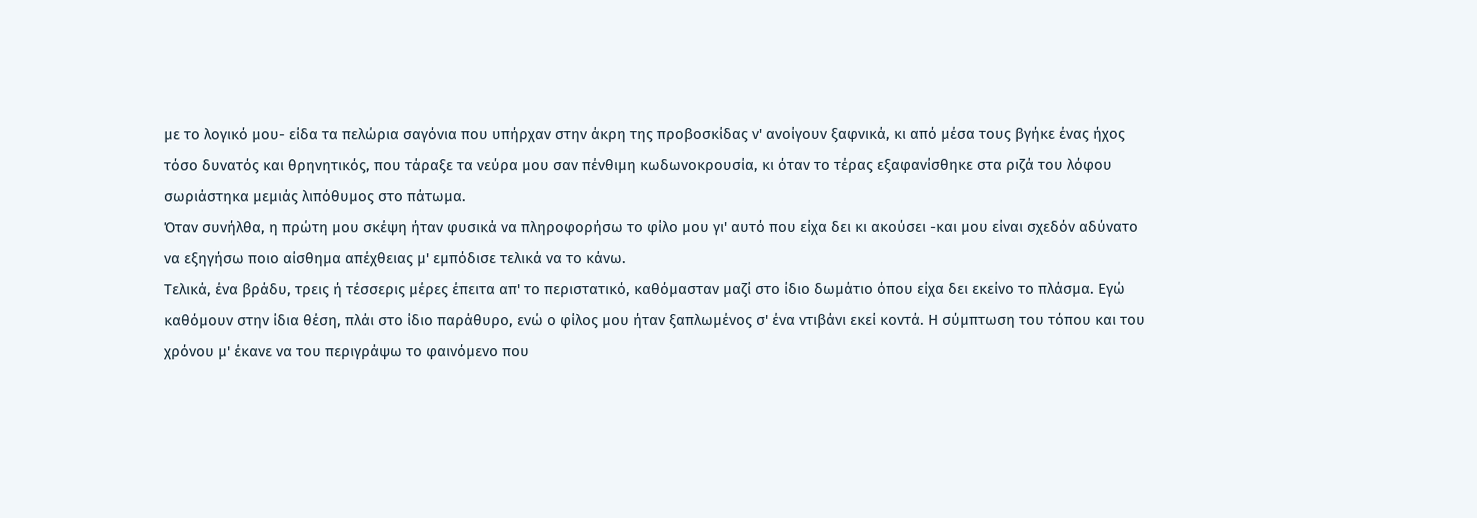με το λογικό μου- είδα τα πελώρια σαγόνια που υπήρχαν στην άκρη της προβοσκίδας ν' ανοίγουν ξαφνικά, κι από μέσα τους βγήκε ένας ήχος τόσο δυνατός και θρηνητικός, που τάραξε τα νεύρα μου σαν πένθιμη κωδωνοκρουσία, κι όταν το τέρας εξαφανίσθηκε στα ριζά του λόφου σωριάστηκα μεμιάς λιπόθυμος στο πάτωμα.
Όταν συνήλθα, η πρώτη μου σκέψη ήταν φυσικά να πληροφορήσω το φίλο μου γι' αυτό που είχα δει κι ακούσει -και μου είναι σχεδόν αδύνατο να εξηγήσω ποιο αίσθημα απέχθειας μ' εμπόδισε τελικά να το κάνω.
Τελικά, ένα βράδυ, τρεις ή τέσσερις μέρες έπειτα απ' το περιστατικό, καθόμασταν μαζί στο ίδιο δωμάτιο όπου είχα δει εκείνο το πλάσμα. Εγώ καθόμουν στην ίδια θέση, πλάι στο ίδιο παράθυρο, ενώ ο φίλος μου ήταν ξαπλωμένος σ' ένα ντιβάνι εκεί κοντά. Η σύμπτωση του τόπου και του χρόνου μ' έκανε να του περιγράψω το φαινόμενο που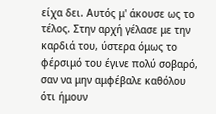είχα δει. Αυτός μ' άκουσε ως το τέλος. Στην αρχή γέλασε με την καρδιά του, ύστερα όμως το φέρσιμό του έγινε πολύ σοβαρό, σαν να μην αμφέβαλε καθόλου ότι ήμουν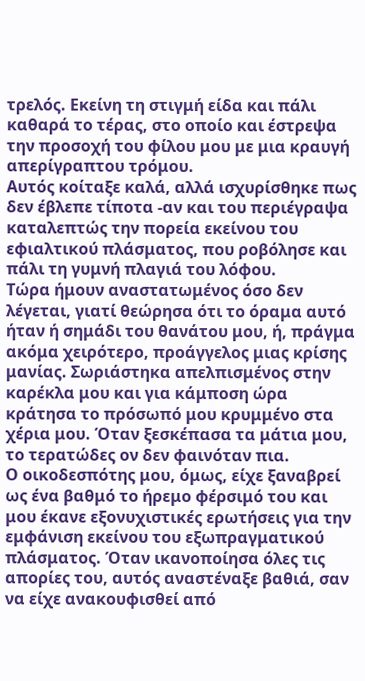τρελός. Εκείνη τη στιγμή είδα και πάλι καθαρά το τέρας, στο οποίο και έστρεψα την προσοχή του φίλου μου με μια κραυγή απερίγραπτου τρόμου.
Αυτός κοίταξε καλά, αλλά ισχυρίσθηκε πως δεν έβλεπε τίποτα -αν και του περιέγραψα καταλεπτώς την πορεία εκείνου του εφιαλτικού πλάσματος, που ροβόλησε και πάλι τη γυμνή πλαγιά του λόφου.
Τώρα ήμουν αναστατωμένος όσο δεν λέγεται, γιατί θεώρησα ότι το όραμα αυτό ήταν ή σημάδι του θανάτου μου, ή, πράγμα ακόμα χειρότερο, προάγγελος μιας κρίσης μανίας. Σωριάστηκα απελπισμένος στην καρέκλα μου και για κάμποση ώρα κράτησα το πρόσωπό μου κρυμμένο στα χέρια μου. Όταν ξεσκέπασα τα μάτια μου, το τερατώδες ον δεν φαινόταν πια.
Ο οικοδεσπότης μου, όμως, είχε ξαναβρεί ως ένα βαθμό το ήρεμο φέρσιμό του και μου έκανε εξονυχιστικές ερωτήσεις για την εμφάνιση εκείνου του εξωπραγματικού πλάσματος. Όταν ικανοποίησα όλες τις απορίες του, αυτός αναστέναξε βαθιά, σαν να είχε ανακουφισθεί από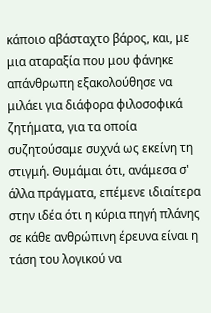κάποιο αβάσταχτο βάρος, και, με μια αταραξία που μου φάνηκε απάνθρωπη εξακολούθησε να μιλάει για διάφορα φιλοσοφικά ζητήματα, για τα οποία συζητούσαμε συχνά ως εκείνη τη στιγμή. Θυμάμαι ότι, ανάμεσα σ' άλλα πράγματα, επέμενε ιδιαίτερα στην ιδέα ότι η κύρια πηγή πλάνης σε κάθε ανθρώπινη έρευνα είναι η τάση του λογικού να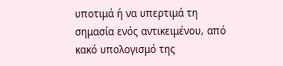υποτιμά ή να υπερτιμά τη σημασία ενός αντικειμένου, από κακό υπολογισμό της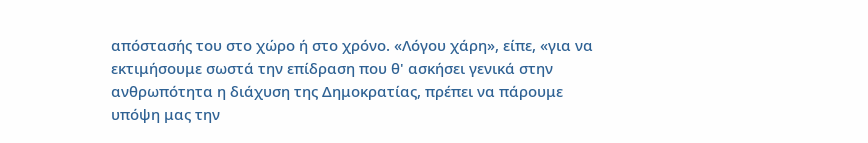απόστασής του στο χώρο ή στο χρόνο. «Λόγου χάρη», είπε, «για να εκτιμήσουμε σωστά την επίδραση που θ' ασκήσει γενικά στην ανθρωπότητα η διάχυση της Δημοκρατίας, πρέπει να πάρουμε υπόψη μας την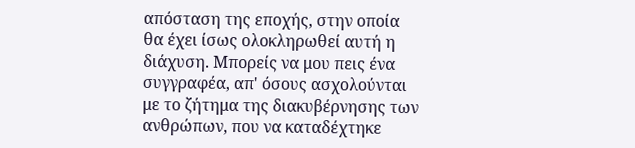απόσταση της εποχής, στην οποία θα έχει ίσως ολοκληρωθεί αυτή η διάχυση. Μπορείς να μου πεις ένα συγγραφέα, απ' όσους ασχολούνται με το ζήτημα της διακυβέρνησης των ανθρώπων, που να καταδέχτηκε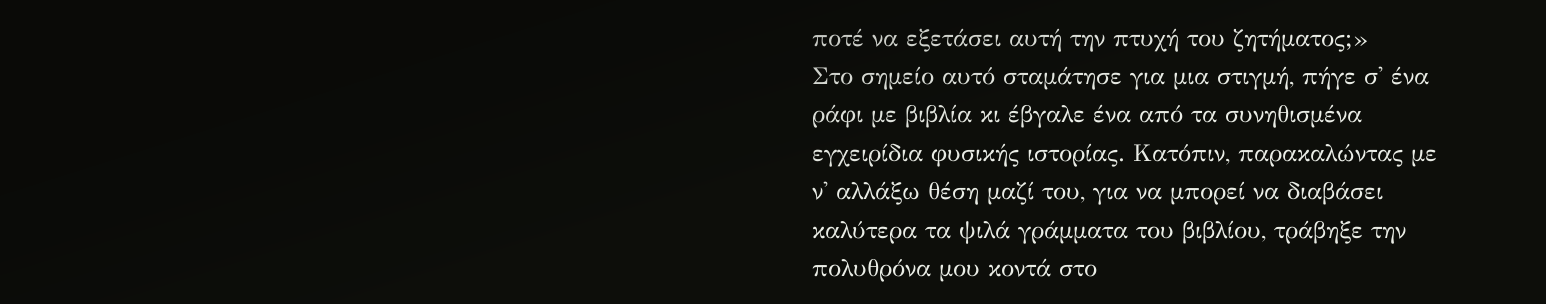ποτέ να εξετάσει αυτή την πτυχή του ζητήματος;»
Στο σημείο αυτό σταμάτησε για μια στιγμή, πήγε σ' ένα ράφι με βιβλία κι έβγαλε ένα από τα συνηθισμένα εγχειρίδια φυσικής ιστορίας. Κατόπιν, παρακαλώντας με ν' αλλάξω θέση μαζί του, για να μπορεί να διαβάσει καλύτερα τα ψιλά γράμματα του βιβλίου, τράβηξε την πολυθρόνα μου κοντά στο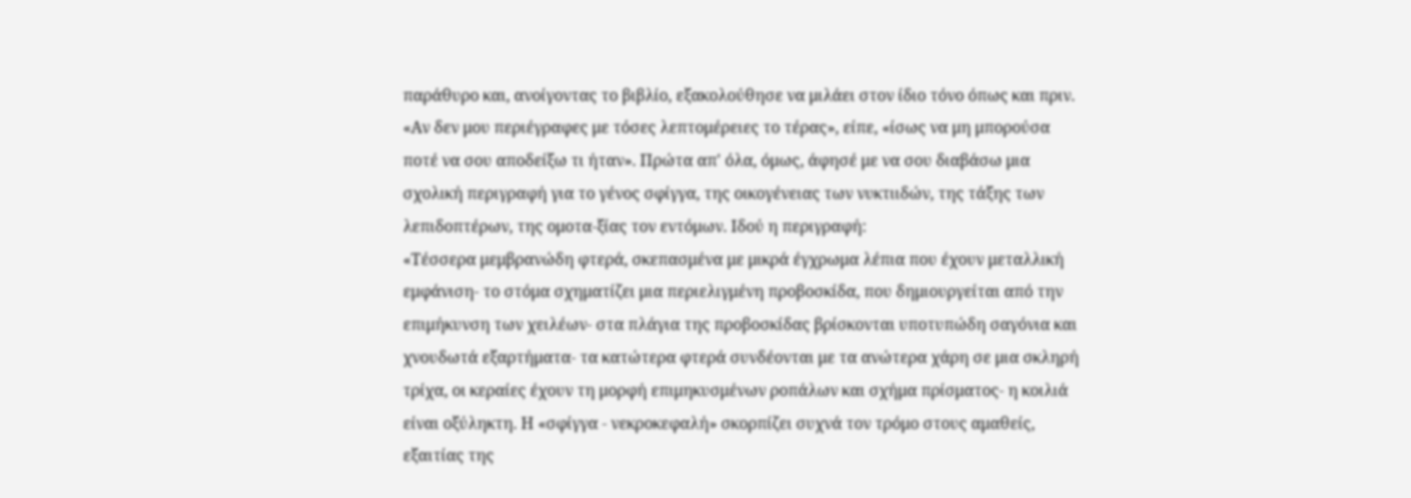παράθυρο και, ανοίγοντας το βιβλίο, εξακολούθησε να μιλάει στον ίδιο τόνο όπως και πριν.
«Αν δεν μου περιέγραφες με τόσες λεπτομέρειες το τέρας», είπε, «ίσως να μη μπορούσα ποτέ να σου αποδείξω τι ήταν». Πρώτα απ' όλα, όμως, άφησέ με να σου διαβάσω μια σχολική περιγραφή για το γένος σφίγγα, της οικογένειας των νυκτιιδών, της τάξης των λεπιδοπτέρων, της ομοτα-ξίας τον εντόμων. Ιδού η περιγραφή:
«Τέσσερα μεμβρανώδη φτερά, σκεπασμένα με μικρά έγχρωμα λέπια που έχουν μεταλλική εμφάνιση- το στόμα σχηματίζει μια περιελιγμένη προβοσκίδα, που δημιουργείται από την επιμήκυνση των χειλέων- στα πλάγια της προβοσκίδας βρίσκονται υποτυπώδη σαγόνια και χνουδωτά εξαρτήματα- τα κατώτερα φτερά συνδέονται με τα ανώτερα χάρη σε μια σκληρή τρίχα, οι κεραίες έχουν τη μορφή επιμηκυσμένων ροπάλων και σχήμα πρίσματος- η κοιλιά είναι οξύληκτη. Η «σφίγγα - νεκροκεφαλή» σκορπίζει συχνά τον τρόμο στους αμαθείς, εξαιτίας της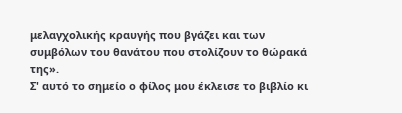μελαγχολικής κραυγής που βγάζει και των συμβόλων του θανάτου που στολίζουν το θώρακά της».
Σ' αυτό το σημείο ο φίλος μου έκλεισε το βιβλίο κι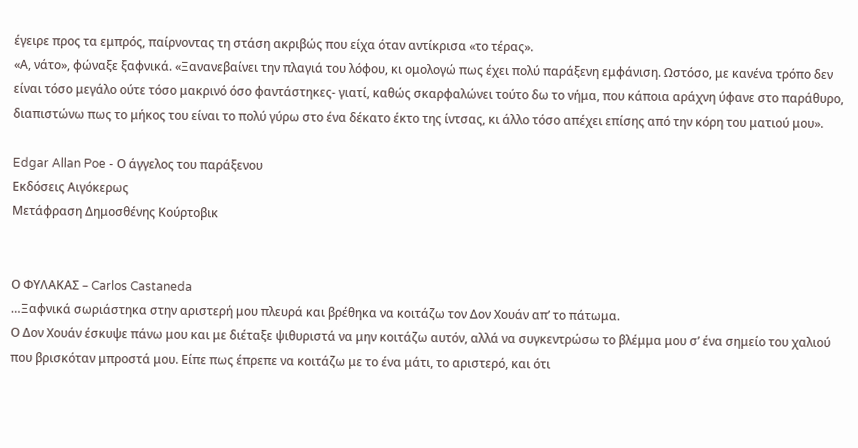έγειρε προς τα εμπρός, παίρνοντας τη στάση ακριβώς που είχα όταν αντίκρισα «το τέρας».
«Α, νάτο», φώναξε ξαφνικά. «Ξανανεβαίνει την πλαγιά του λόφου, κι ομολογώ πως έχει πολύ παράξενη εμφάνιση. Ωστόσο, με κανένα τρόπο δεν είναι τόσο μεγάλο ούτε τόσο μακρινό όσο φαντάστηκες- γιατί, καθώς σκαρφαλώνει τούτο δω το νήμα, που κάποια αράχνη ύφανε στο παράθυρο, διαπιστώνω πως το μήκος του είναι το πολύ γύρω στο ένα δέκατο έκτο της ίντσας, κι άλλο τόσο απέχει επίσης από την κόρη του ματιού μου».

Edgar Allan Poe - Ο άγγελος του παράξενου
Εκδόσεις Αιγόκερως
Μετάφραση Δημοσθένης Κούρτοβικ


Ο ΦΥΛΑΚΑΣ – Carlos Castaneda
…Ξαφνικά σωριάστηκα στην αριστερή μου πλευρά και βρέθηκα να κοιτάζω τον Δον Χουάν απ’ το πάτωμα.
Ο Δον Χουάν έσκυψε πάνω μου και με διέταξε ψιθυριστά να μην κοιτάζω αυτόν, αλλά να συγκεντρώσω το βλέμμα μου σ’ ένα σημείο του χαλιού που βρισκόταν μπροστά μου. Είπε πως έπρεπε να κοιτάζω με το ένα μάτι, το αριστερό, και ότι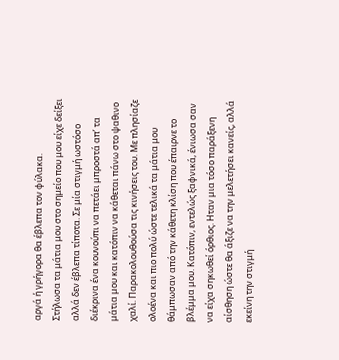αργά ή γρήγορα θα έβλεπα τον φύλακα.
Στήλωσα τα μάτια μου στο σημείο που μου είχε δείξει αλλά δεν έβλεπα τίποτα. Σε μία στιγμή ωστόσο διέκρινα ένα κουνούπι να πετάει μπροστά απ’ τα μάτια μου και κατόπιν να κάθεται πάνω στο ψαθινο χαλί. Παρακολουθούσα τις κινήσεις του. Με πλησίαζε ολοένα και πιο πολύ ώστε τελικά τα μάτια μου θάμπωσαν από την κάθετη κλίση που έπαιρνε το βλέμμα μου. Κατόπιν, εντελώς ξαφνικά, ένιωσα σαν να είχα σηκωθεί όρθιος. Ηταν μια τόσο παράξενη αίσθηση ώστε θα άξιζε να την μελετήσει κανείς, αλλά εκείνη την στιγμή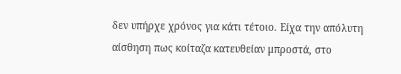δεν υπήρχε χρόνος για κάτι τέτοιο. Είχα την απόλυτη αίσθηση πως κοίταζα κατευθείαν μπροστά, στο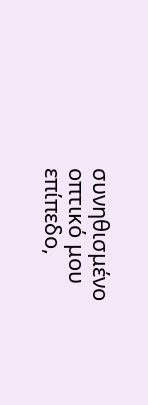συνηθισμένο οπτικό μου επίπεδο,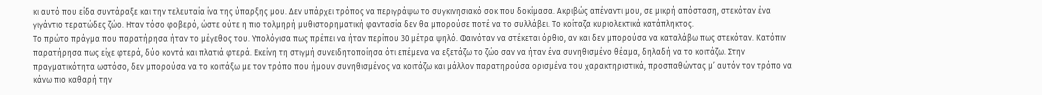κι αυτό που είδα συντάραξε και την τελευταία ίνα της ύπαρξης μου. Δεν υπάρχει τρόπος να περιγράψω το συγκινησιακό σοκ που δοκίμασα. Ακριβώς απέναντι μου, σε μικρή απόσταση, στεκόταν ένα γιγάντιο τερατώδες ζώο. Ηταν τόσο φοβερό, ώστε ούτε η πιο τολμηρή μυθιστορηματική φαντασία δεν θα μπορούσε ποτέ να το συλλάβει. Το κοίταζα κυριολεκτικά κατάπληκτος.
Το πρώτο πράγμα που παρατήρησα ήταν το μέγεθος του. Υπολόγισα πως πρέπει να ήταν περίπου 30 μέτρα ψηλό. Φαινόταν να στέκεται όρθιο, αν και δεν μπορούσα να καταλάβω πως στεκόταν. Κατόπιν παρατήρησα πως είχε φτερά, δύο κοντά και πλατιά φτερά. Εκείνη τη στιγμή συνειδητοποίησα ότι επέμενα να εξετάζω το ζώο σαν να ήταν ένα συνηθισμένο θέαμα, δηλαδή να το κοιτάζω. Στην πραγματικότητα ωστόσο, δεν μπορούσα να το κοιτάξω με τον τρόπο που ήμουν συνηθισμένος να κοιτάζω και μάλλον παρατηρούσα ορισμένα του χαρακτηριστικά, προσπαθώντας μ’ αυτόν τον τρόπο να κάνω πιο καθαρή την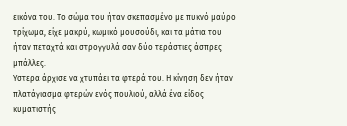εικόνα του. Το σώμα του ήταν σκεπασμένο με πυκνό μαύρο τρίχωμα, είχε μακρύ, κωμικό μουσούδι, και τα μάτια του ήταν πεταχτά και στρογγυλά σαν δύο τεράστιες άσπρες μπάλλες.
Υστερα άρχισε να χτυπάει τα φτερά του. Η κίνηση δεν ήταν πλατάγιασμα φτερών ενός πουλιού, αλλά ένα είδος κυματιστής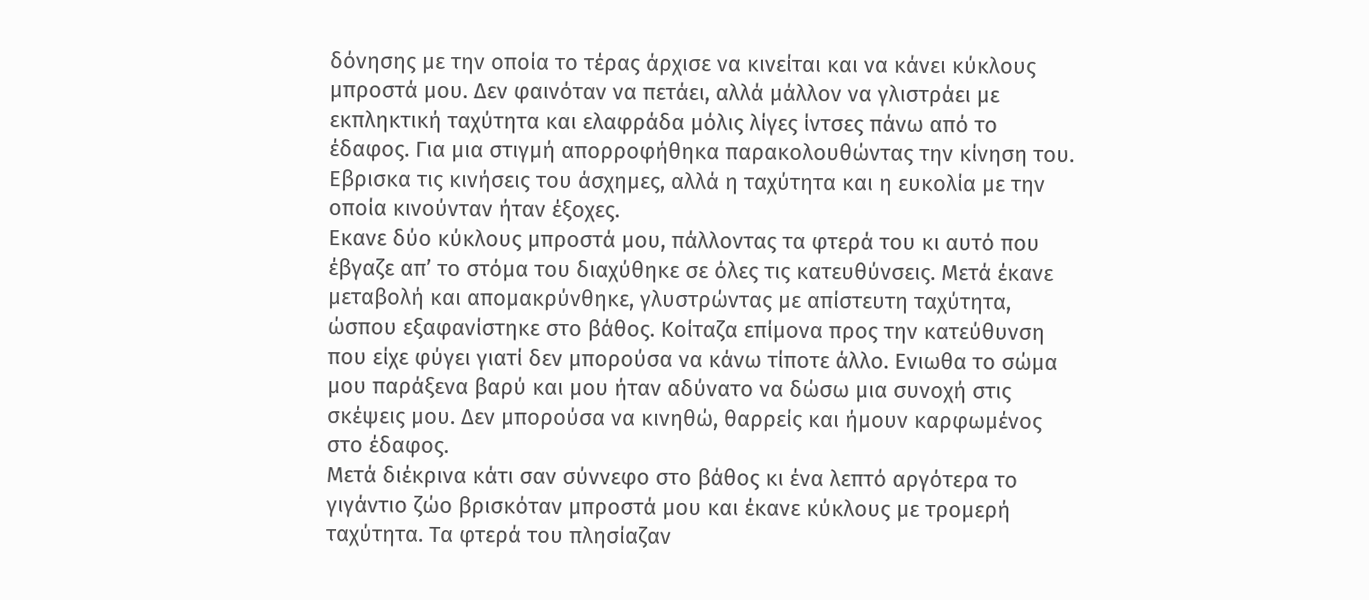δόνησης με την οποία το τέρας άρχισε να κινείται και να κάνει κύκλους μπροστά μου. Δεν φαινόταν να πετάει, αλλά μάλλον να γλιστράει με εκπληκτική ταχύτητα και ελαφράδα μόλις λίγες ίντσες πάνω από το έδαφος. Για μια στιγμή απορροφήθηκα παρακολουθώντας την κίνηση του. Εβρισκα τις κινήσεις του άσχημες, αλλά η ταχύτητα και η ευκολία με την οποία κινούνταν ήταν έξοχες.
Εκανε δύο κύκλους μπροστά μου, πάλλοντας τα φτερά του κι αυτό που έβγαζε απ’ το στόμα του διαχύθηκε σε όλες τις κατευθύνσεις. Μετά έκανε μεταβολή και απομακρύνθηκε, γλυστρώντας με απίστευτη ταχύτητα, ώσπου εξαφανίστηκε στο βάθος. Κοίταζα επίμονα προς την κατεύθυνση που είχε φύγει γιατί δεν μπορούσα να κάνω τίποτε άλλο. Ενιωθα το σώμα μου παράξενα βαρύ και μου ήταν αδύνατο να δώσω μια συνοχή στις σκέψεις μου. Δεν μπορούσα να κινηθώ, θαρρείς και ήμουν καρφωμένος στο έδαφος.
Μετά διέκρινα κάτι σαν σύννεφο στο βάθος κι ένα λεπτό αργότερα το γιγάντιο ζώο βρισκόταν μπροστά μου και έκανε κύκλους με τρομερή ταχύτητα. Τα φτερά του πλησίαζαν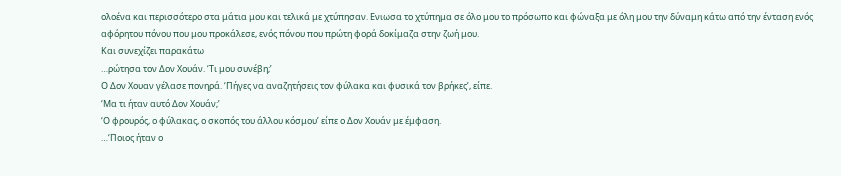ολοένα και περισσότερο στα μάτια μου και τελικά με χτύπησαν. Ενιωσα το χτύπημα σε όλο μου το πρόσωπο και φώναξα με όλη μου την δύναμη κάτω από την ένταση ενός αφόρητου πόνου που μου προκάλεσε, ενός πόνου που πρώτη φορά δοκίμαζα στην ζωή μου.
Και συνεχίζει παρακάτω
…ρώτησα τον Δον Χουάν. ‘Τι μου συνέβη;’
Ο Δον Χουαν γέλασε πονηρά. ‘Πήγες να αναζητήσεις τον φύλακα και φυσικά τον βρήκες’, είπε.
‘Μα τι ήταν αυτό Δον Χουάν;’
‘Ο φρουρός, ο φύλακας, ο σκοπός του άλλου κόσμου’ είπε ο Δον Χουάν με έμφαση.
…‘Ποιος ήταν ο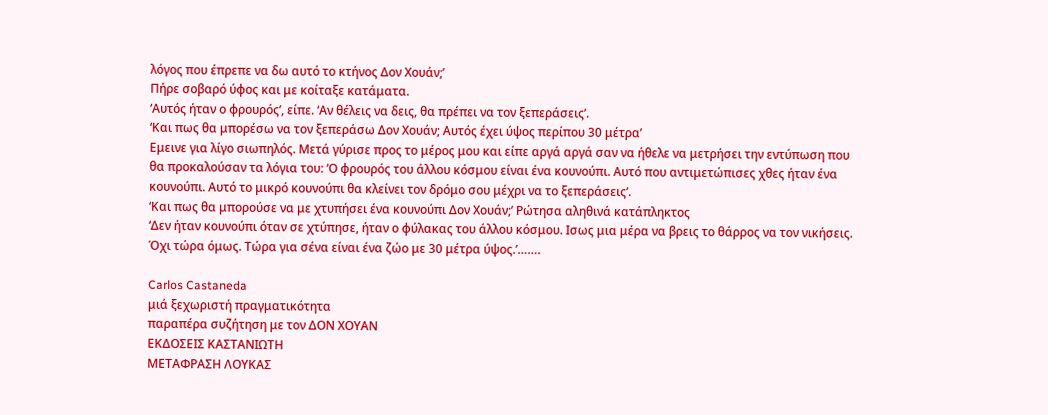λόγος που έπρεπε να δω αυτό το κτήνος Δον Χουάν;’
Πήρε σοβαρό ύφος και με κοίταξε κατάματα.
‘Αυτός ήταν ο φρουρός’, είπε. ‘Αν θέλεις να δεις, θα πρέπει να τον ξεπεράσεις’.
‘Και πως θα μπορέσω να τον ξεπεράσω Δον Χουάν; Αυτός έχει ύψος περίπου 30 μέτρα’
Εμεινε για λίγο σιωπηλός. Μετά γύρισε προς το μέρος μου και είπε αργά αργά σαν να ήθελε να μετρήσει την εντύπωση που θα προκαλούσαν τα λόγια του: ‘Ο φρουρός του άλλου κόσμου είναι ένα κουνούπι. Αυτό που αντιμετώπισες χθες ήταν ένα κουνούπι. Αυτό το μικρό κουνούπι θα κλείνει τον δρόμο σου μέχρι να το ξεπεράσεις’.
‘Και πως θα μπορούσε να με χτυπήσει ένα κουνούπι Δον Χουάν;’ Ρώτησα αληθινά κατάπληκτος
‘Δεν ήταν κουνούπι όταν σε χτύπησε, ήταν ο φύλακας του άλλου κόσμου. Ισως μια μέρα να βρεις το θάρρος να τον νικήσεις. Όχι τώρα όμως. Τώρα για σένα είναι ένα ζώο με 30 μέτρα ύψος.’…….

Carlos Castaneda
μιά ξεχωριστή πραγματικότητα
παραπέρα συζήτηση με τον ΔΟΝ ΧΟΥΑΝ
ΕΚΔΟΣΕΙΣ ΚΑΣΤΑΝΙΩΤΗ
ΜΕΤΑΦΡΑΣΗ ΛΟΥΚΑΣ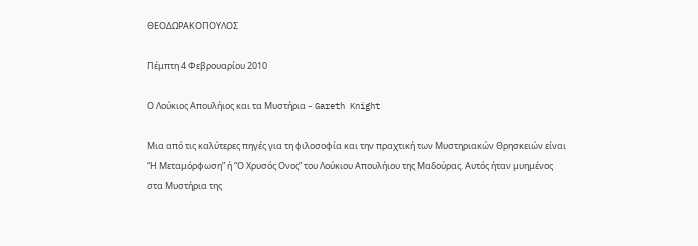ΘΕΟΔΩΡΑΚΟΠΟΥΛΟΣ

Πέμπτη 4 Φεβρουαρίου 2010

Ο Λούκιος Απουλήιος και τα Μυστήρια – Gareth Knight

Μια από τις καλύτερες πηγές για τη φιλοσοφία και την πραχτική των Μυστηριακών Θρησκειών είναι “Η Μεταμόρφωση” ή “Ο Χρυσός Ονος” του Λούκιου Απουλήιου της Μαδούρας. Αυτός ήταν μυημένος στα Μυστήρια της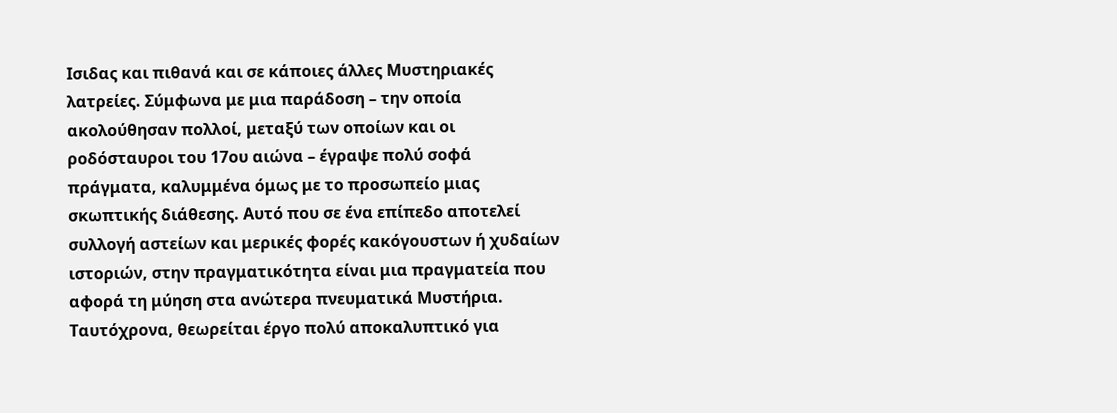Ισιδας και πιθανά και σε κάποιες άλλες Μυστηριακές λατρείες. Σύμφωνα με μια παράδοση – την οποία ακολούθησαν πολλοί, μεταξύ των οποίων και οι ροδόσταυροι του 17ου αιώνα – έγραψε πολύ σοφά πράγματα, καλυμμένα όμως με το προσωπείο μιας σκωπτικής διάθεσης. Αυτό που σε ένα επίπεδο αποτελεί συλλογή αστείων και μερικές φορές κακόγουστων ή χυδαίων ιστοριών, στην πραγματικότητα είναι μια πραγματεία που αφορά τη μύηση στα ανώτερα πνευματικά Μυστήρια.
Ταυτόχρονα, θεωρείται έργο πολύ αποκαλυπτικό για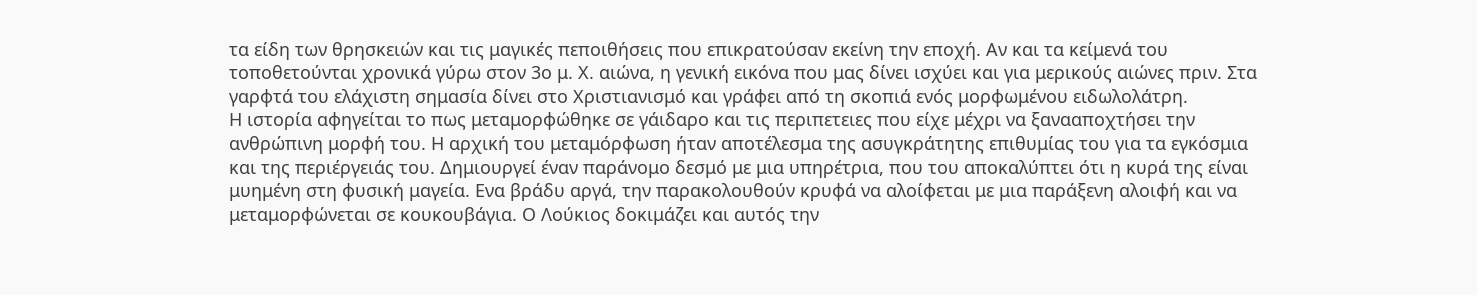τα είδη των θρησκειών και τις μαγικές πεποιθήσεις που επικρατούσαν εκείνη την εποχή. Αν και τα κείμενά του τοποθετούνται χρονικά γύρω στον 3ο μ. Χ. αιώνα, η γενική εικόνα που μας δίνει ισχύει και για μερικούς αιώνες πριν. Στα γαρφτά του ελάχιστη σημασία δίνει στο Χριστιανισμό και γράφει από τη σκοπιά ενός μορφωμένου ειδωλολάτρη.
Η ιστορία αφηγείται το πως μεταμορφώθηκε σε γάιδαρο και τις περιπετειες που είχε μέχρι να ξανααποχτήσει την ανθρώπινη μορφή του. Η αρχική του μεταμόρφωση ήταν αποτέλεσμα της ασυγκράτητης επιθυμίας του για τα εγκόσμια και της περιέργειάς του. Δημιουργεί έναν παράνομο δεσμό με μια υπηρέτρια, που του αποκαλύπτει ότι η κυρά της είναι μυημένη στη φυσική μαγεία. Ενα βράδυ αργά, την παρακολουθούν κρυφά να αλοίφεται με μια παράξενη αλοιφή και να μεταμορφώνεται σε κουκουβάγια. Ο Λούκιος δοκιμάζει και αυτός την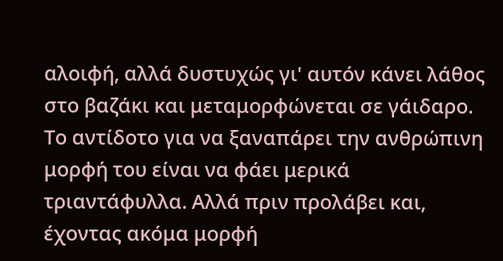αλοιφή, αλλά δυστυχώς γι' αυτόν κάνει λάθος στο βαζάκι και μεταμορφώνεται σε γάιδαρο. Το αντίδοτο για να ξαναπάρει την ανθρώπινη μορφή του είναι να φάει μερικά τριαντάφυλλα. Αλλά πριν προλάβει και, έχοντας ακόμα μορφή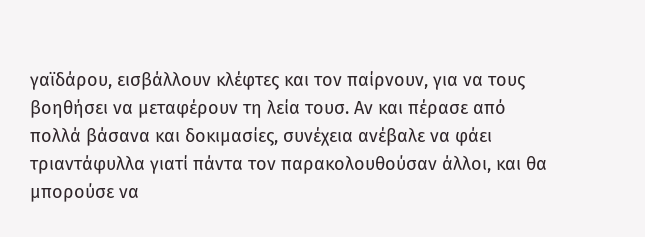γαϊδάρου, εισβάλλουν κλέφτες και τον παίρνουν, για να τους βοηθήσει να μεταφέρουν τη λεία τουσ. Αν και πέρασε από πολλά βάσανα και δοκιμασίες, συνέχεια ανέβαλε να φάει τριαντάφυλλα γιατί πάντα τον παρακολουθούσαν άλλοι, και θα μπορούσε να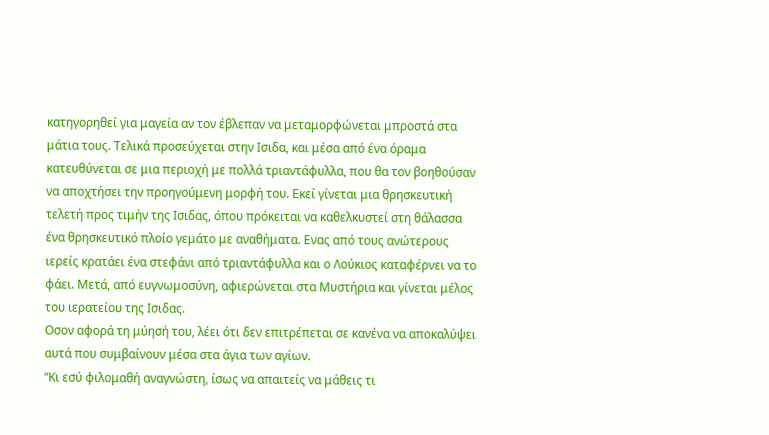κατηγορηθεί για μαγεία αν τον έβλεπαν να μεταμορφώνεται μπροστά στα μάτια τους. Τελικά προσεύχεται στην Ισιδα, και μέσα από ένα όραμα κατευθύνεται σε μια περιοχή με πολλά τριαντάφυλλα, που θα τον βοηθούσαν να αποχτήσει την προηγούμενη μορφή του. Εκεί γίνεται μια θρησκευτική τελετή προς τιμήν της Ισιδας, όπου πρόκειται να καθελκυστεί στη θάλασσα ένα θρησκευτικό πλοίο γεμάτο με αναθήματα. Ενας από τους ανώτερους ιερείς κρατάει ένα στεφάνι από τριαντάφυλλα και ο Λούκιος καταφέρνει να το φάει. Μετά, από ευγνωμοσύνη, αφιερώνεται στα Μυστήρια και γίνεται μέλος του ιερατείου της Ισιδας.
Οσον αφορά τη μύησή του, λέει ότι δεν επιτρέπεται σε κανένα να αποκαλύψει αυτά που συμβαίνουν μέσα στα άγια των αγίων.
“Κι εσύ φιλομαθή αναγνώστη, ίσως να απαιτείς να μάθεις τι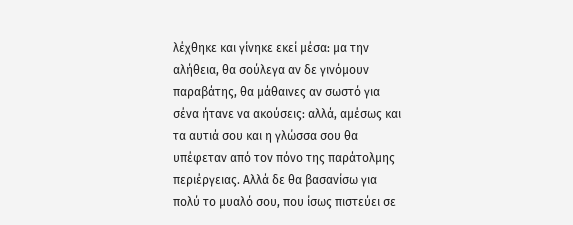λέχθηκε και γίνηκε εκεί μέσα: μα την αλήθεια, θα σούλεγα αν δε γινόμουν παραβάτης, θα μάθαινες αν σωστό για σένα ήτανε να ακούσεις: αλλά, αμέσως και τα αυτιά σου και η γλώσσα σου θα υπέφεταν από τον πόνο της παράτολμης περιέργειας. Αλλά δε θα βασανίσω για πολύ το μυαλό σου, που ίσως πιστεύει σε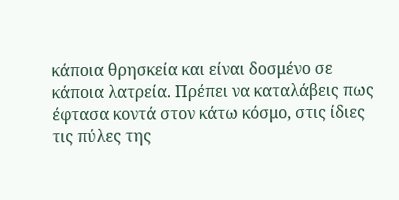κάποια θρησκεία και είναι δοσμένο σε κάποια λατρεία. Πρέπει να καταλάβεις πως έφτασα κοντά στον κάτω κόσμο, στις ίδιες τις πύλες της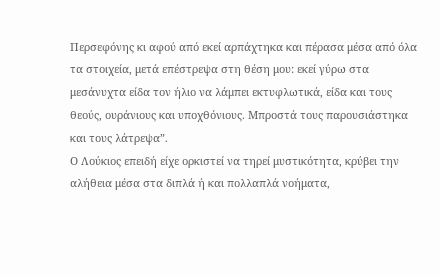Περσεφόνης κι αφού από εκεί αρπάχτηκα και πέρασα μέσα από όλα τα στοιχεία, μετά επέστρεψα στη θέση μου: εκεί γύρω στα μεσάνυχτα είδα τον ήλιο να λάμπει εκτυφλωτικά, είδα και τους θεούς, ουράνιους και υποχθόνιους. Μπροστά τους παρουσιάστηκα και τους λάτρεψα”.
Ο Λούκιος επειδή είχε ορκιστεί να τηρεί μυστικότητα, κρύβει την αλήθεια μέσα στα διπλά ή και πολλαπλά νοήματα,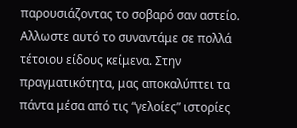παρουσιάζοντας το σοβαρό σαν αστείο. Αλλωστε αυτό το συναντάμε σε πολλά τέτοιου είδους κείμενα. Στην πραγματικότητα, μας αποκαλύπτει τα πάντα μέσα από τις “γελοίες” ιστορίες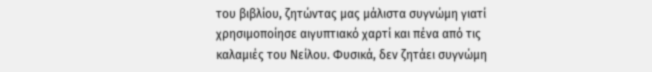του βιβλίου, ζητώντας μας μάλιστα συγνώμη γιατί χρησιμοποίησε αιγυπτιακό χαρτί και πένα από τις καλαμιές του Νείλου. Φυσικά, δεν ζητάει συγνώμη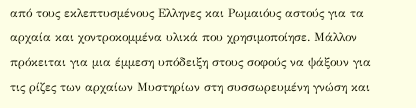από τους εκλεπτυσμένους Ελληνες και Ρωμαιόυς αστούς για τα αρχαία και χοντροκομμένα υλικά που χρησιμοποίησε. Μάλλον πρόκειται για μια έμμεση υπόδειξη στους σοφούς να ψάξουν για τις ρίζες των αρχαίων Μυστηρίων στη συσσωρευμένη γνώση και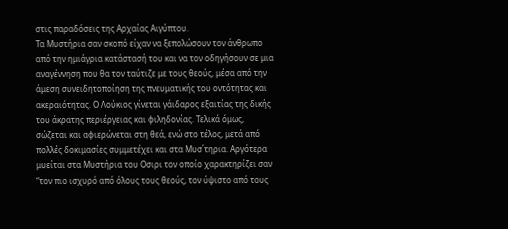στις παραδόσεις της Αρχαίας Αιγύπτου.
Τα Μυστήρια σαν σκοπό είχαν να ξεπολώσουν τον άνθρωπο από την ημιάγρια κατάστασή του και να τον οδηγήσουν σε μια αναγέννηση που θα τον ταύτιζε με τους θεούς, μέσα από την άμεση συνειδητοποίηση της πνευματικής του οντότητας και ακεραιότητας. Ο Λούκιος γίνεται γάιδαρος εξαιτίας της δικής του άκρατης περιέργειας και φιληδονίας. Τελικά όμως, σώζεται και αφιερώνεται στη θεά, ενώ στο τέλος, μετά από πολλές δοκιμασίες συμμετέχει και στα Μυσ΄τηρια. Αργότερα μυείται στα Μυστήρια του Οσιρι τον οποίο χαρακτηρίζει σαν “τον πιο ισχυρό από όλους τους θεούς, τον ύψιστο από τους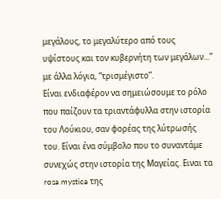μεγάλους, το μεγαλύτερο από τους υψίστους και τον κυβερνήτη των μεγάλων...” με άλλα λόγια, “τρισμέγιστο”.
Είναι ενδιαφέρον να σημειώσουμε το ρόλο που παίζουν τα τριαντάφυλλα στην ιστορία του Λούκιου, σαν φορέας της λύτρωσής του. Είναι ένα σύμβολο που το συναντάμε συνεχώς στην ιστορία της Μαγείας. Ειναι τα rosa mystica της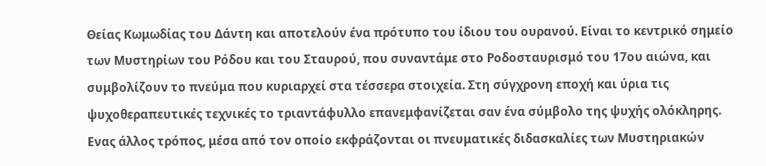Θείας Κωμωδίας του Δάντη και αποτελούν ένα πρότυπο του ίδιου του ουρανού. Είναι το κεντρικό σημείο των Μυστηρίων του Ρόδου και του Σταυρού, που συναντάμε στο Ροδοσταυρισμό του 17ου αιώνα, και συμβολίζουν το πνεύμα που κυριαρχεί στα τέσσερα στοιχεία. Στη σύγχρονη εποχή και ύρια τις ψυχοθεραπευτικές τεχνικές το τριαντάφυλλο επανεμφανίζεται σαν ένα σύμβολο της ψυχής ολόκληρης.
Ενας άλλος τρόπος, μέσα από τον οποίο εκφράζονται οι πνευματικές διδασκαλίες των Μυστηριακών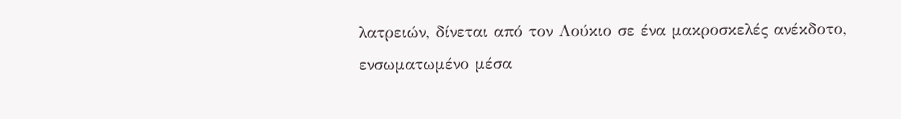λατρειών, δίνεται από τον Λούκιο σε ένα μακροσκελές ανέκδοτο, ενσωματωμένο μέσα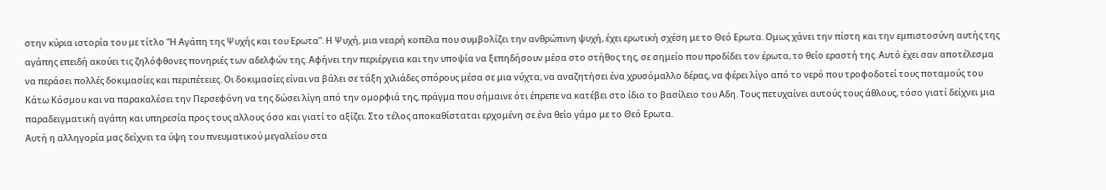στην κύρια ιστορία του με τίτλο “Η Αγάπη της Ψυχής και του Ερωτα”. Η Ψυχή, μια νεαρή κοπέλα που συμβολίζει την ανθρώπινη ψυχή, έχει ερωτική σχέση με το Θεό Ερωτα. Ομως χάνει την πίστη και την εμπιστοσύνη αυτής της αγάπης επειδή ακούει τις ζηλόφθονες πονηριές των αδελφών της. Αφήνει την περιέργεια και την υποψία να ξεπηδήσουν μέσα στο στήθος της, σε σημείο που προδίδει τον έρωτα, το θείο εραστή της. Αυτό έχει σαν αποτέλεσμα να περάσει πολλές δοκιμασίες και περιπέτειες. Οι δοκιμασίες είναι να βάλει σε τάξη χιλιάδες σπόρους μέσα σε μια νύχτα, να αναζητήσει ένα χρυσόμαλλο δέρας, να φέρει λίγο από το νερό που τροφοδοτεί τους ποταμούς του Κάτω Κόσμου και να παρακαλέσει την Περσεφόνη να της δώσει λίγη από την ομορφιά της, πράγμα που σήμαινε ότι έπρεπε να κατέβει στο ίδιο το βασίλειο του Αδη. Τους πετυχαίνει αυτούς τους άθλους, τόσο γιατί δείχνει μια παραδειγματική αγάπη και υπηρεσία προς τους αλλους όσο και γιατί το αξίζει. Στο τέλος αποκαθίσταται ερχομένη σε ένα θείο γάμο με το Θεό Ερωτα.
Αυτή η αλληγορία μας δείχνει τα ύψη του πνευματικού μεγαλείου στα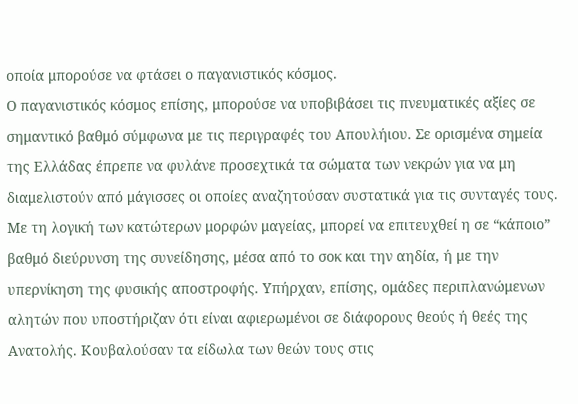οποία μπορούσε να φτάσει ο παγανιστικός κόσμος.
Ο παγανιστικός κόσμος επίσης, μπορούσε να υποβιβάσει τις πνευματικές αξίες σε σημαντικό βαθμό σύμφωνα με τις περιγραφές του Απουλήιου. Σε ορισμένα σημεία της Ελλάδας έπρεπε να φυλάνε προσεχτικά τα σώματα των νεκρών για να μη διαμελιστούν από μάγισσες οι οποίες αναζητούσαν συστατικά για τις συνταγές τους. Με τη λογική των κατώτερων μορφών μαγείας, μπορεί να επιτευχθεί η σε “κάποιο” βαθμό διεύρυνση της συνείδησης, μέσα από το σοκ και την αηδία, ή με την υπερνίκηση της φυσικής αποστροφής. Υπήρχαν, επίσης, ομάδες περιπλανώμενων αλητών που υποστήριζαν ότι είναι αφιερωμένοι σε διάφορους θεούς ή θεές της Ανατολής. Κουβαλούσαν τα είδωλα των θεών τους στις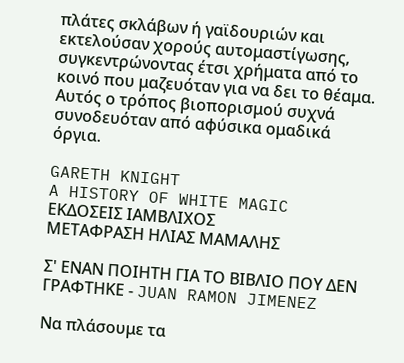πλάτες σκλάβων ή γαϊδουριών και εκτελούσαν χορούς αυτομαστίγωσης, συγκεντρώνοντας έτσι χρήματα από το κοινό που μαζευόταν για να δει το θέαμα. Αυτός ο τρόπος βιοπορισμού συχνά συνοδευόταν από αφύσικα ομαδικά όργια.

GARETH KNIGHT
A HISTORY OF WHITE MAGIC
ΕΚΔΟΣΕΙΣ ΙΑΜΒΛΙΧΟΣ
ΜΕΤΑΦΡΑΣΗ ΗΛΙΑΣ ΜΑΜΑΛΗΣ

Σ' ΕΝΑΝ ΠΟΙΗΤΗ ΓΙΑ ΤΟ ΒΙΒΛΙΟ ΠΟΥ ΔΕΝ ΓΡΑΦΤΗΚΕ - JUAN RAMON JIMENEZ

Να πλάσουμε τα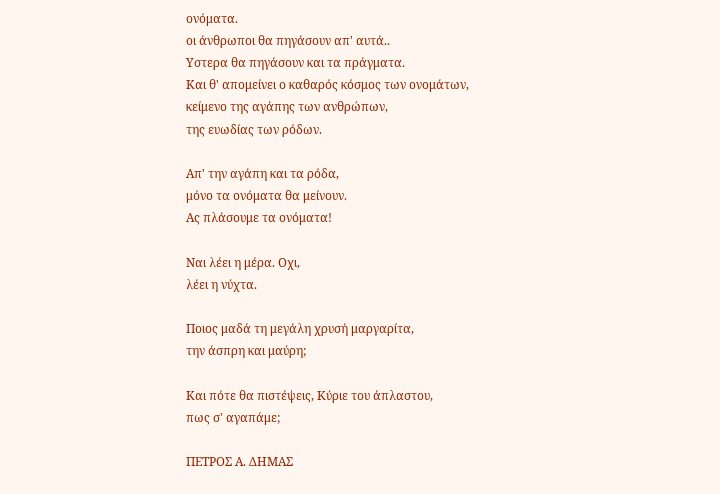ονόματα.
οι άνθρωποι θα πηγάσουν απ' αυτά..
Υστερα θα πηγάσουν και τα πράγματα.
Και θ' απομείνει ο καθαρός κόσμος των ονομάτων,
κείμενο της αγάπης των ανθρώπων,
της ευωδίας των ρόδων.

Απ' την αγάπη και τα ρόδα,
μόνο τα ονόματα θα μείνουν.
Ας πλάσουμε τα ονόματα!

Ναι λέει η μέρα. Οχι,
λέει η νύχτα.

Ποιος μαδά τη μεγάλη χρυσή μαργαρίτα,
την άσπρη και μαύρη;

Και πότε θα πιστέψεις, Κύριε του άπλαστου,
πως σ' αγαπάμε;

ΠΕΤΡΟΣ Α. ΔΗΜΑΣ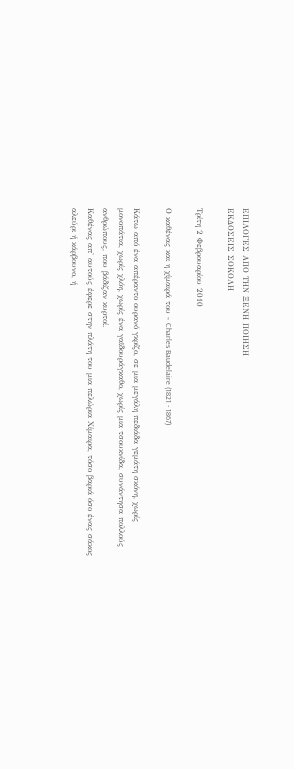ΕΠΙΛΟΓΕΣ ΑΠΟ ΤΗΝ ΞΕΝΗ ΠΟΙΗΣΗ
ΕΚΔΟΣΕΙΣ ΣΟΚΟΛΗ

Τρίτη 2 Φεβρουαρίου 2010

Ο καθένας και η χίμαιρά του - Charles Baudelaire (1821 - 1867)

Κάτω από ένα απέραντο ουρανό γκρίζο, σε μια μεγάλη πεδιάδα γεμάτη σκόνη, χωρίς μονοπάτια, χωρίς χλόη, χωρίς ένα γαϊδουράγκαθο, χωρίς μια τσουκνίδα, συνάντησα πολλούς ανθρώπους, που βάδιζαν κυρτοί.
Καθένας απ' αυτούς έφερε στην πλάτη του μια πελώρια Χίμαιρα, τόσο βαριά όσο ένας σάκος αλεύρι ή κάρβουνο, ή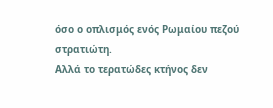όσο ο οπλισμός ενός Ρωμαίου πεζού στρατιώτη.
Αλλά το τερατώδες κτήνος δεν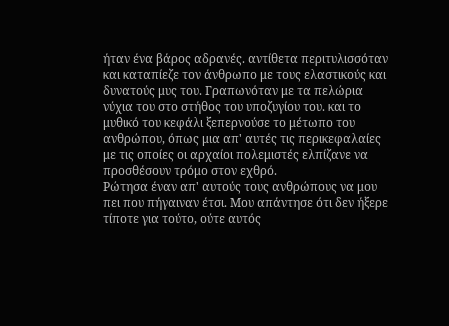ήταν ένα βάρος αδρανές. αντίθετα περιτυλισσόταν και καταπίεζε τον άνθρωπο με τους ελαστικούς και δυνατούς μυς του. Γραπωνόταν με τα πελώρια νύχια του στο στήθος του υποζυγίου του. και το μυθικό του κεφάλι ξεπερνούσε το μέτωπο του ανθρώπου, όπως μια απ' αυτές τις περικεφαλαίες με τις οποίες οι αρχαίοι πολεμιστές ελπίζανε να προσθέσουν τρόμο στον εχθρό.
Ρώτησα έναν απ' αυτούς τους ανθρώπους να μου πει που πήγαιναν έτσι. Μου απάντησε ότι δεν ήξερε τίποτε για τούτο, ούτε αυτός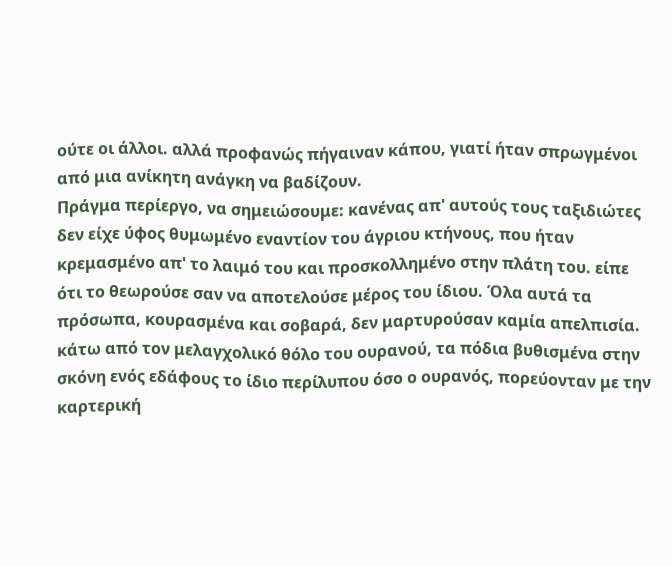ούτε οι άλλοι. αλλά προφανώς πήγαιναν κάπου, γιατί ήταν σπρωγμένοι από μια ανίκητη ανάγκη να βαδίζουν.
Πράγμα περίεργο, να σημειώσουμε: κανένας απ' αυτούς τους ταξιδιώτες δεν είχε ύφος θυμωμένο εναντίον του άγριου κτήνους, που ήταν κρεμασμένο απ' το λαιμό του και προσκολλημένο στην πλάτη του. είπε ότι το θεωρούσε σαν να αποτελούσε μέρος του ίδιου. Όλα αυτά τα πρόσωπα, κουρασμένα και σοβαρά, δεν μαρτυρούσαν καμία απελπισία. κάτω από τον μελαγχολικό θόλο του ουρανού, τα πόδια βυθισμένα στην σκόνη ενός εδάφους το ίδιο περίλυπου όσο ο ουρανός, πορεύονταν με την καρτερική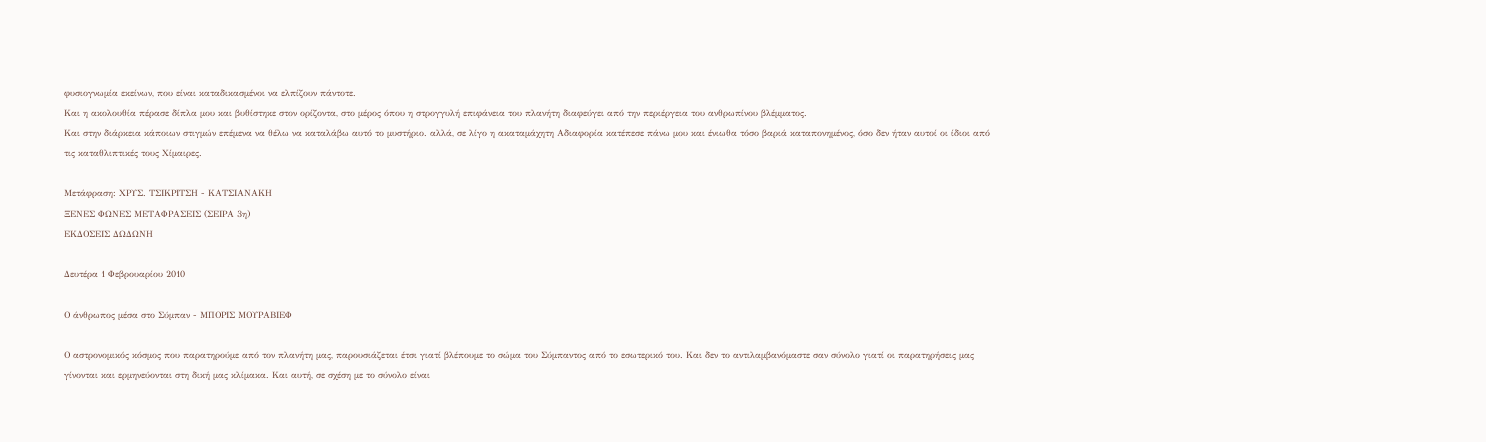φυσιογνωμία εκείνων, που είναι καταδικασμένοι να ελπίζουν πάντοτε.
Και η ακολουθία πέρασε δίπλα μου και βυθίστηκε στον ορίζοντα, στο μέρος όπου η στρογγυλή επιφάνεια του πλανήτη διαφεύγει από την περιέργεια του ανθρωπίνου βλέμματος.
Και στην διάρκεια κάποιων στιγμών επέμενα να θέλω να καταλάβω αυτό το μυστήριο. αλλά, σε λίγο η ακαταμάχητη Αδιαφορία κατέπεσε πάνω μου και ένιωθα τόσο βαριά καταπονημένος, όσο δεν ήταν αυτοί οι ίδιοι από τις καταθλιπτικές τους Χίμαιρες.

Μετάφραση: ΧΡΥΣ. ΤΣΙΚΡΙΤΣΗ - ΚΑΤΣΙΑΝΑΚΗ
ΞΕΝΕΣ ΦΩΝΕΣ ΜΕΤΑΦΡΑΣΕΙΣ (ΣΕΙΡΑ 3η)
ΕΚΔΟΣΕΙΣ ΔΩΔΩΝΗ

Δευτέρα 1 Φεβρουαρίου 2010

Ο άνθρωπος μέσα στο Σύμπαν - ΜΠΟΡΙΣ ΜΟΥΡΑΒΙΕΦ

Ο αστρονομικός κόσμος που παρατηρούμε από τον πλανήτη μας, παρουσιάζεται έτσι γιατί βλέπουμε το σώμα του Σύμπαντος από το εσωτερικό του. Και δεν το αντιλαμβανόμαστε σαν σύνολο γιατί οι παρατηρήσεις μας γίνονται και ερμηνεύονται στη δική μας κλίμακα. Και αυτή, σε σχέση με το σύνολο είναι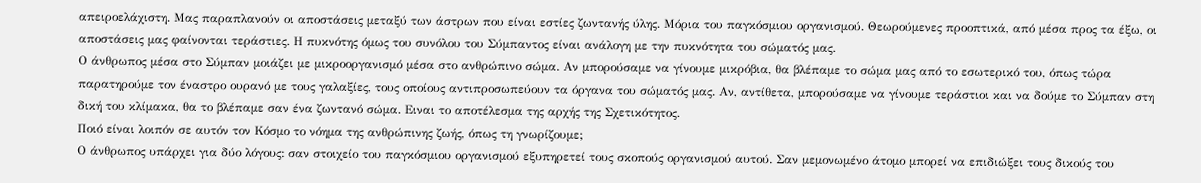απειροελάχιστη. Μας παραπλανούν οι αποστάσεις μεταξύ των άστρων που είναι εστίες ζωντανής ύλης. Μόρια του παγκόσμιου οργανισμού. Θεωρούμενες προοπτικά, από μέσα προς τα έξω, οι αποστάσεις μας φαίνονται τεράστιες. Η πυκνότης όμως του συνόλου του Σύμπαντος είναι ανάλογη με την πυκνότητα του σώματός μας.
Ο άνθρωπος μέσα στο Σύμπαν μοιάζει με μικροοργανισμό μέσα στο ανθρώπινο σώμα. Αν μπορούσαμε να γίνουμε μικρόβια, θα βλέπαμε το σώμα μας από το εσωτερικό του, όπως τώρα παρατηρούμε τον έναστρο ουρανό με τους γαλαξίες, τους οποίους αντιπροσωπεύουν τα όργανα του σώματός μας. Αν, αντίθετα, μπορούσαμε να γίνουμε τεράστιοι και να δούμε το Σύμπαν στη δική του κλίμακα, θα το βλέπαμε σαν ένα ζωντανό σώμα. Ειναι το αποτέλεσμα της αρχής της Σχετικότητος.
Ποιό είναι λοιπόν σε αυτόν τον Κόσμο το νόημα της ανθρώπινης ζωής, όπως τη γνωρίζουμε;
Ο άνθρωπος υπάρχει για δύο λόγους: σαν στοιχείο του παγκόσμιου οργανισμού εξυπηρετεί τους σκοπούς οργανισμού αυτού. Σαν μεμονωμένο άτομο μπορεί να επιδιώξει τους δικούς του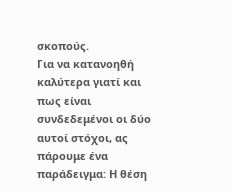σκοπούς.
Για να κατανοηθή καλύτερα γιατί και πως είναι συνδεδεμένοι οι δύο αυτοί στόχοι, ας πάρουμε ένα παράδειγμα: Η θέση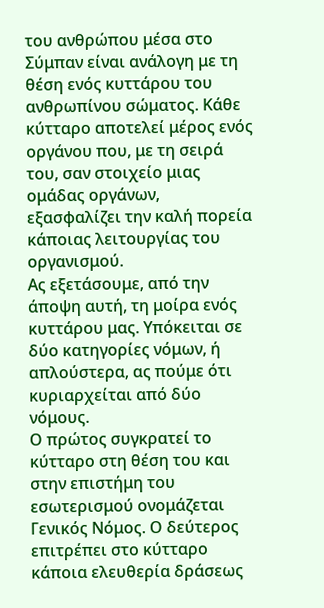του ανθρώπου μέσα στο Σύμπαν είναι ανάλογη με τη θέση ενός κυττάρου του ανθρωπίνου σώματος. Κάθε κύτταρο αποτελεί μέρος ενός οργάνου που, με τη σειρά του, σαν στοιχείο μιας ομάδας οργάνων, εξασφαλίζει την καλή πορεία κάποιας λειτουργίας του οργανισμού.
Ας εξετάσουμε, από την άποψη αυτή, τη μοίρα ενός κυττάρου μας. Υπόκειται σε δύο κατηγορίες νόμων, ή απλούστερα, ας πούμε ότι κυριαρχείται από δύο νόμους.
Ο πρώτος συγκρατεί το κύτταρο στη θέση του και στην επιστήμη του εσωτερισμού ονομάζεται Γενικός Νόμος. Ο δεύτερος επιτρέπει στο κύτταρο κάποια ελευθερία δράσεως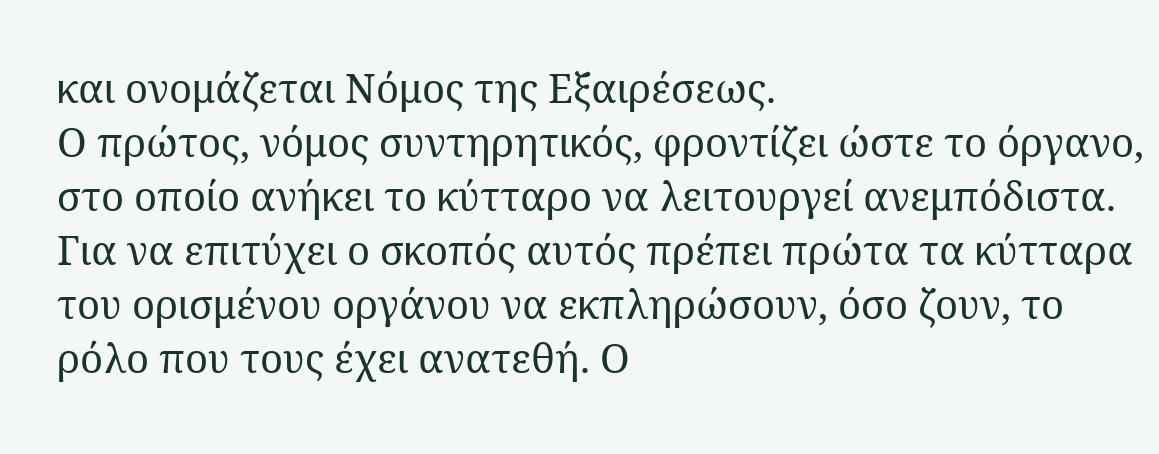και ονομάζεται Νόμος της Εξαιρέσεως.
Ο πρώτος, νόμος συντηρητικός, φροντίζει ώστε το όργανο, στο οποίο ανήκει το κύτταρο να λειτουργεί ανεμπόδιστα. Για να επιτύχει ο σκοπός αυτός πρέπει πρώτα τα κύτταρα του ορισμένου οργάνου να εκπληρώσουν, όσο ζουν, το ρόλο που τους έχει ανατεθή. Ο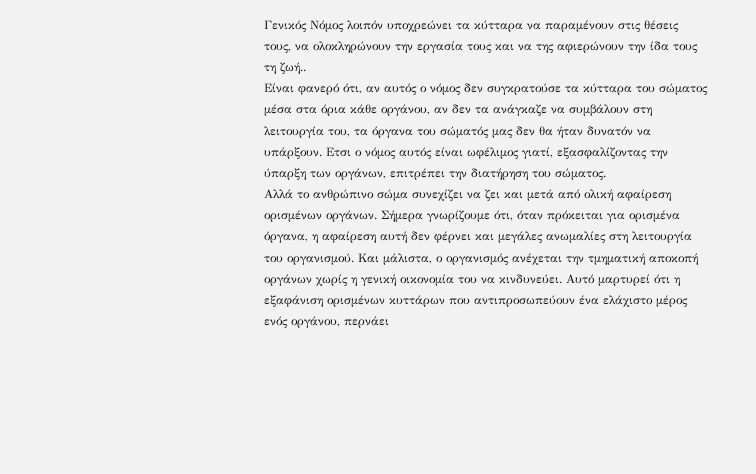Γενικός Νόμος λοιπόν υποχρεώνει τα κύτταρα να παραμένουν στις θέσεις τους, να ολοκληρώνουν την εργασία τους και να της αφιερώνουν την ίδα τους τη ζωή..
Είναι φανερό ότι, αν αυτός ο νόμος δεν συγκρατούσε τα κύτταρα του σώματος μέσα στα όρια κάθε οργάνου, αν δεν τα ανάγκαζε να συμβάλουν στη λειτουργία του, τα όργανα του σώματός μας δεν θα ήταν δυνατόν να υπάρξουν. Ετσι ο νόμος αυτός είναι ωφέλιμος γιατί, εξασφαλίζοντας την ύπαρξη των οργάνων, επιτρέπει την διατήρηση του σώματος.
Αλλά το ανθρώπινο σώμα συνεχίζει να ζει και μετά από ολική αφαίρεση ορισμένων οργάνων. Σήμερα γνωρίζουμε ότι, όταν πρόκειται για ορισμένα όργανα, η αφαίρεση αυτή δεν φέρνει και μεγάλες ανωμαλίες στη λειτουργία του οργανισμού. Και μάλιστα, ο οργανισμός ανέχεται την τμηματική αποκοπή οργάνων χωρίς η γενική οικονομία του να κινδυνεύει. Αυτό μαρτυρεί ότι η εξαφάνιση ορισμένων κυττάρων που αντιπροσωπεύουν ένα ελάχιστο μέρος ενός οργάνου, περνάει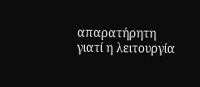απαρατήρητη γιατί η λειτουργία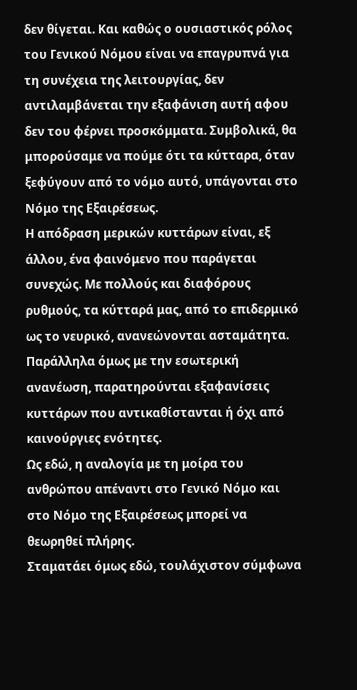δεν θίγεται. Και καθώς ο ουσιαστικός ρόλος του Γενικού Νόμου είναι να επαγρυπνά για τη συνέχεια της λειτουργίας, δεν αντιλαμβάνεται την εξαφάνιση αυτή αφου δεν του φέρνει προσκόμματα. Συμβολικά, θα μπορούσαμε να πούμε ότι τα κύτταρα, όταν ξεφύγουν από το νόμο αυτό, υπάγονται στο Νόμο της Εξαιρέσεως.
Η απόδραση μερικών κυττάρων είναι, εξ άλλου, ένα φαινόμενο που παράγεται συνεχώς. Με πολλούς και διαφόρους ρυθμούς, τα κύτταρά μας, από το επιδερμικό ως το νευρικό, ανανεώνονται ασταμάτητα. Παράλληλα όμως με την εσωτερική ανανέωση, παρατηρούνται εξαφανίσεις κυττάρων που αντικαθίστανται ή όχι από καινούργιες ενότητες.
Ως εδώ, η αναλογία με τη μοίρα του ανθρώπου απέναντι στο Γενικό Νόμο και στο Νόμο της Εξαιρέσεως μπορεί να θεωρηθεί πλήρης.
Σταματάει όμως εδώ, τουλάχιστον σύμφωνα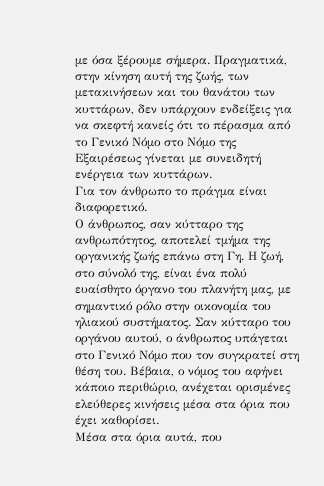με όσα ξέρουμε σήμερα. Πραγματικά, στην κίνηση αυτή της ζωής, των μετακινήσεων και του θανάτου των κυττάρων, δεν υπάρχουν ενδείξεις για να σκεφτή κανείς ότι το πέρασμα από το Γενικό Νόμο στο Νόμο της Εξαιρέσεως γίνεται με συνειδητή ενέργεια των κυττάρων.
Για τον άνθρωπο το πράγμα είναι διαφορετικό.
Ο άνθρωπος, σαν κύτταρο της ανθρωπότητος, αποτελεί τμήμα της οργανικής ζωής επάνω στη Γη. Η ζωή, στο σύνολό της, είναι ένα πολύ ευαίσθητο όργανο του πλανήτη μας, με σημαντικό ρόλο στην οικονομία του ηλιακού συστήματος. Σαν κύτταρο του οργάνου αυτού, ο άνθρωπος υπάγεται στο Γενικό Νόμο που τον συγκρατεί στη θέση του. Βέβαια, ο νόμος του αφήνει κάποιο περιθώριο, ανέχεται ορισμένες ελεύθερες κινήσεις μέσα στα όρια που έχει καθορίσει.
Μέσα στα όρια αυτά, που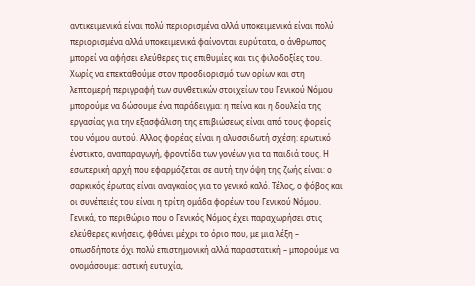αντικειμενικά είναι πολύ περιορισμένα αλλά υποκειμενικά είναι πολύ περιορισμένα αλλά υποκειμενικά φαίνονται ευρύτατα, ο άνθρωπος μπορεί να αφήσει ελεύθερες τις επιθυμίες και τις φιλοδοξίες του. Χωρίς να επεκταθούμε στον προσδιορισμό των ορίων και στη λεπτομερή περιγραφή των συνθετικών στοιχείων του Γενικού Νόμου μπορούμε να δώσουμε ένα παράδειγμα: η πείνα και η δουλεία της εργασίας για την εξασφάλιση της επιβιώσεως είναι από τους φορείς του νόμου αυτού. Αλλος φορέας είναι η αλυσσιδωτή σχέση: ερωτικό ένστικτο, αναπαραγωγή, φροντίδα των γονέων για τα παιδιά τους. Η εσωτερική αρχή που εφαρμόζεται σε αυτή την όψη της ζωής είναι: ο σαρκικός έρωτας είναι αναγκαίος για το γενικό καλό. Τέλος, ο φόβος και οι συνέπειές του είναι η τρίτη ομάδα φορέων του Γενικού Νόμου. Γενικά, το περιθώριο που ο Γενικός Νόμος έχει παραχωρήσει στις ελεύθερες κινήσεις, φθάνει μέχρι το όριο που, με μια λέξη – οπωσδήποτε όχι πολύ επιστημονική αλλά παραστατική – μπορούμε να ονομάσουμε: αστική ευτυχία,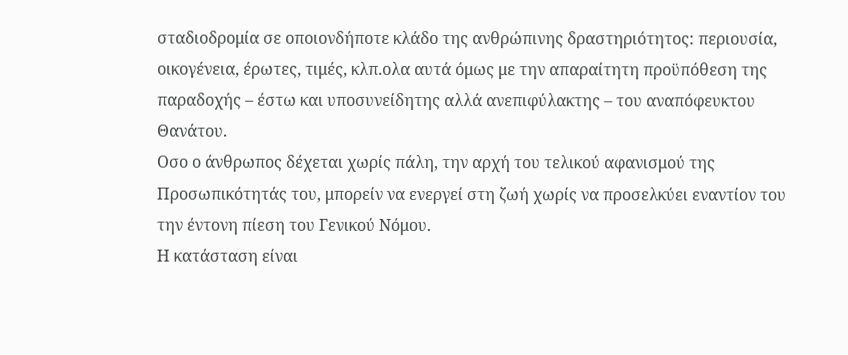σταδιοδρομία σε οποιονδήποτε κλάδο της ανθρώπινης δραστηριότητος: περιουσία, οικογένεια, έρωτες, τιμές, κλπ.ολα αυτά όμως με την απαραίτητη προϋπόθεση της παραδοχής – έστω και υποσυνείδητης αλλά ανεπιφύλακτης – του αναπόφευκτου Θανάτου.
Οσο ο άνθρωπος δέχεται χωρίς πάλη, την αρχή του τελικού αφανισμού της Προσωπικότητάς του, μπορείν να ενεργεί στη ζωή χωρίς να προσελκύει εναντίον του την έντονη πίεση του Γενικού Νόμου.
Η κατάσταση είναι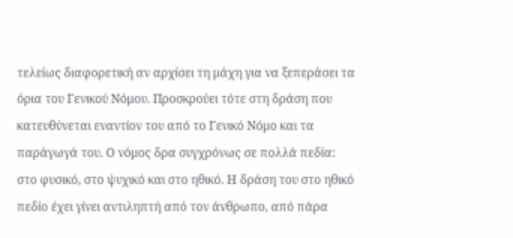τελείως διαφορετική αν αρχίσει τη μάχη για να ξεπεράσει τα όρια του Γενικού Νόμου. Προσκρούει τότε στη δράση που κατευθύνεται εναντίον του από το Γενικό Νόμο και τα παράγωγά του. Ο νόμος δρα συγχρόνως σε πολλά πεδία: στο φυσικό, στο ψυχικό και στο ηθικό. Η δράση του στο ηθικό πεδίο έχει γίνει αντιληπτή από τον άνθρωπο, από πάρα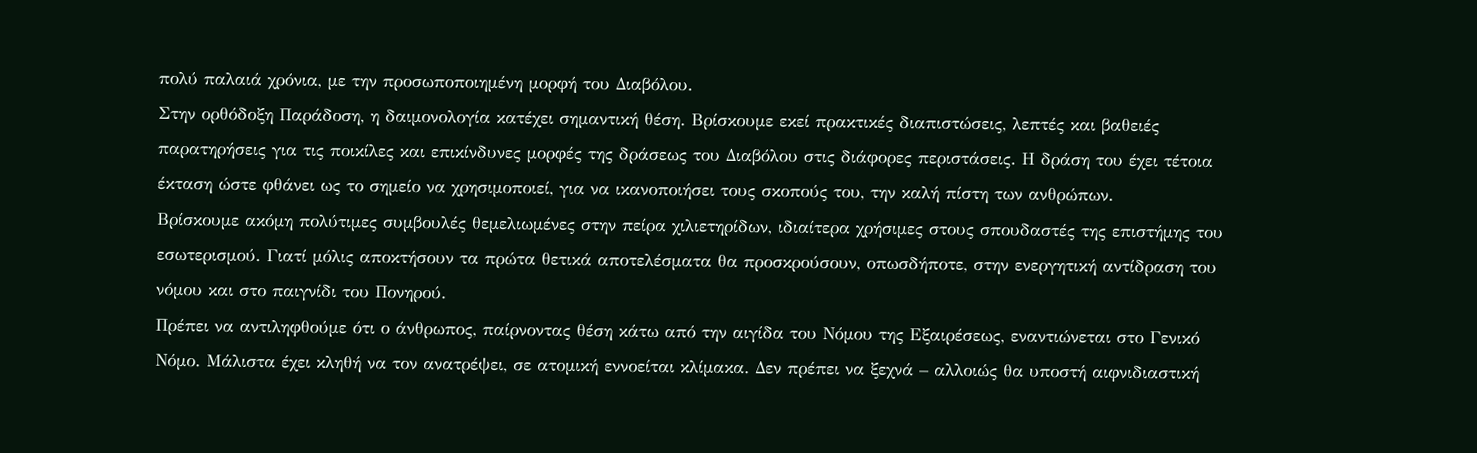πολύ παλαιά χρόνια, με την προσωποποιημένη μορφή του Διαβόλου.
Στην ορθόδοξη Παράδοση, η δαιμονολογία κατέχει σημαντική θέση. Βρίσκουμε εκεί πρακτικές διαπιστώσεις, λεπτές και βαθειές παρατηρήσεις για τις ποικίλες και επικίνδυνες μορφές της δράσεως του Διαβόλου στις διάφορες περιστάσεις. Η δράση του έχει τέτοια έκταση ώστε φθάνει ως το σημείο να χρησιμοποιεί, για να ικανοποιήσει τους σκοπούς του, την καλή πίστη των ανθρώπων.
Βρίσκουμε ακόμη πολύτιμες συμβουλές θεμελιωμένες στην πείρα χιλιετηρίδων, ιδιαίτερα χρήσιμες στους σπουδαστές της επιστήμης του εσωτερισμού. Γιατί μόλις αποκτήσουν τα πρώτα θετικά αποτελέσματα θα προσκρούσουν, οπωσδήποτε, στην ενεργητική αντίδραση του νόμου και στο παιγνίδι του Πονηρού.
Πρέπει να αντιληφθούμε ότι ο άνθρωπος, παίρνοντας θέση κάτω από την αιγίδα του Νόμου της Εξαιρέσεως, εναντιώνεται στο Γενικό Νόμο. Μάλιστα έχει κληθή να τον ανατρέψει, σε ατομική εννοείται κλίμακα. Δεν πρέπει να ξεχνά – αλλοιώς θα υποστή αιφνιδιαστική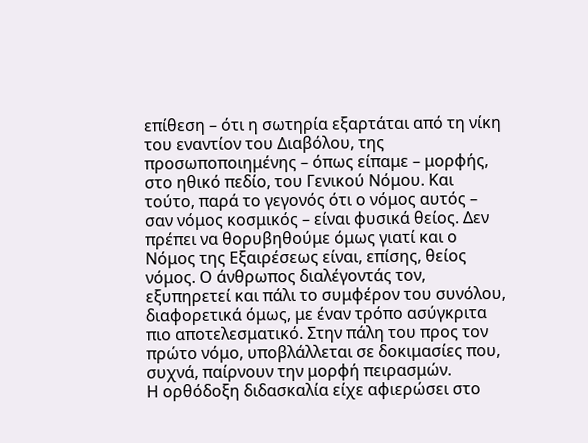επίθεση – ότι η σωτηρία εξαρτάται από τη νίκη του εναντίον του Διαβόλου, της προσωποποιημένης – όπως είπαμε – μορφής, στο ηθικό πεδίο, του Γενικού Νόμου. Και τούτο, παρά το γεγονός ότι ο νόμος αυτός – σαν νόμος κοσμικός – είναι φυσικά θείος. Δεν πρέπει να θορυβηθούμε όμως γιατί και ο Νόμος της Εξαιρέσεως είναι, επίσης, θείος νόμος. Ο άνθρωπος διαλέγοντάς τον, εξυπηρετεί και πάλι το συμφέρον του συνόλου, διαφορετικά όμως, με έναν τρόπο ασύγκριτα πιο αποτελεσματικό. Στην πάλη του προς τον πρώτο νόμο, υποβλάλλεται σε δοκιμασίες που, συχνά, παίρνουν την μορφή πειρασμών.
Η ορθόδοξη διδασκαλία είχε αφιερώσει στο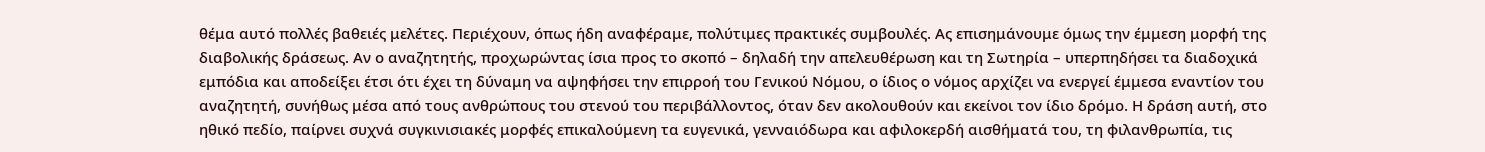θέμα αυτό πολλές βαθειές μελέτες. Περιέχουν, όπως ήδη αναφέραμε, πολύτιμες πρακτικές συμβουλές. Ας επισημάνουμε όμως την έμμεση μορφή της διαβολικής δράσεως. Αν ο αναζητητής, προχωρώντας ίσια προς το σκοπό – δηλαδή την απελευθέρωση και τη Σωτηρία – υπερπηδήσει τα διαδοχικά εμπόδια και αποδείξει έτσι ότι έχει τη δύναμη να αψηφήσει την επιρροή του Γενικού Νόμου, ο ίδιος ο νόμος αρχίζει να ενεργεί έμμεσα εναντίον του αναζητητή, συνήθως μέσα από τους ανθρώπους του στενού του περιβάλλοντος, όταν δεν ακολουθούν και εκείνοι τον ίδιο δρόμο. Η δράση αυτή, στο ηθικό πεδίο, παίρνει συχνά συγκινισιακές μορφές επικαλούμενη τα ευγενικά, γενναιόδωρα και αφιλοκερδή αισθήματά του, τη φιλανθρωπία, τις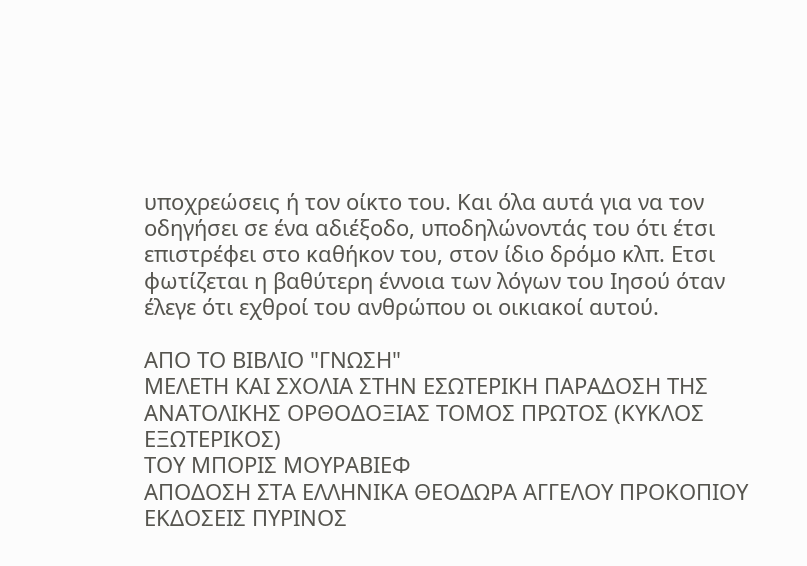υποχρεώσεις ή τον οίκτο του. Και όλα αυτά για να τον οδηγήσει σε ένα αδιέξοδο, υποδηλώνοντάς του ότι έτσι επιστρέφει στο καθήκον του, στον ίδιο δρόμο κλπ. Ετσι φωτίζεται η βαθύτερη έννοια των λόγων του Ιησού όταν έλεγε ότι εχθροί του ανθρώπου οι οικιακοί αυτού.

ΑΠΟ ΤΟ ΒΙΒΛΙΟ "ΓΝΩΣΗ"
ΜΕΛΕΤΗ ΚΑΙ ΣΧΟΛΙΑ ΣΤΗΝ ΕΣΩΤΕΡΙΚΗ ΠΑΡΑΔΟΣΗ ΤΗΣ ΑΝΑΤΟΛΙΚΗΣ ΟΡΘΟΔΟΞΙΑΣ ΤΟΜΟΣ ΠΡΩΤΟΣ (ΚΥΚΛΟΣ ΕΞΩΤΕΡΙΚΟΣ)
ΤΟΥ ΜΠΟΡΙΣ ΜΟΥΡΑΒΙΕΦ
ΑΠΟΔΟΣΗ ΣΤΑ ΕΛΛΗΝΙΚΑ ΘΕΟΔΩΡΑ ΑΓΓΕΛΟΥ ΠΡΟΚΟΠΙΟΥ
ΕΚΔΟΣΕΙΣ ΠΥΡΙΝΟΣ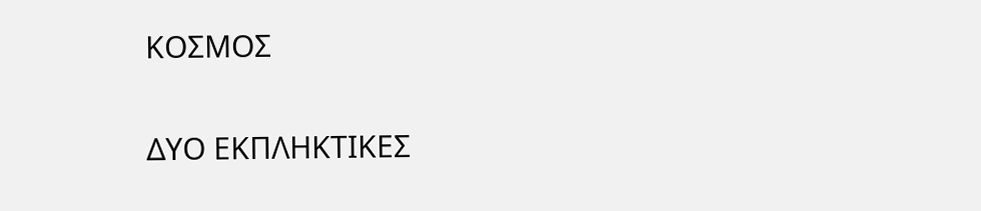ΚΟΣΜΟΣ

ΔΥΟ ΕΚΠΛΗΚΤΙΚΕΣ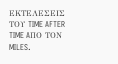ΕΚΤΕΛΕΣΕΙΣ ΤΟΥ TIME AFTER TIME AΠΟ ΤΟΝ MILES.